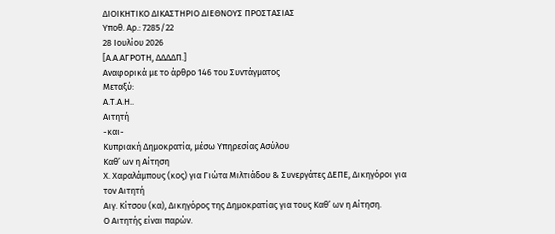ΔΙΟΙΚΗΤΙΚΟ ΔΙΚΑΣΤΗΡΙΟ ΔΙΕΘΝΟΥΣ ΠΡΟΣΤΑΣΙΑΣ
Υποθ. Αρ.: 7285/22
28 Ιουλίου 2026
[Α.Α.ΑΓΡΟΤΗ, ΔΔΔΔΠ.]
Αναφορικά με το άρθρο 146 του Συντάγματος
Μεταξύ:
Α.Τ.Α.Η..
Αιτητή
-και-
Κυπριακή Δημοκρατία, μέσω Υπηρεσίας Ασύλου
Καθ’ ων η Αίτηση
Χ. Χαραλάμπους (κος) για Γιώτα Μιλτιάδου & Συνεργάτες ΔΕΠΕ, Δικηγόροι για τον Αιτητή
Αιγ. Κίτσου (κα), Δικηγόρος της Δημοκρατίας για τους Καθ’ ων η Αίτηση.
Ο Αιτητής είναι παρών.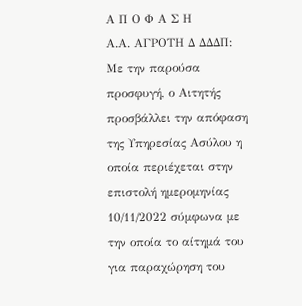Α Π Ο Φ Α Σ Η
Α.Α. ΑΓΡΟΤΗ Δ ΔΔΔΠ: Με την παρούσα προσφυγή, ο Αιτητής προσβάλλει την απόφαση της Υπηρεσίας Ασύλου η οποία περιέχεται στην επιστολή ημερομηνίας 10/11/2022 σύμφωνα με την οποία το αίτημά του για παραχώρηση του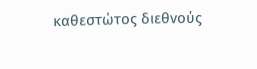καθεστώτος διεθνούς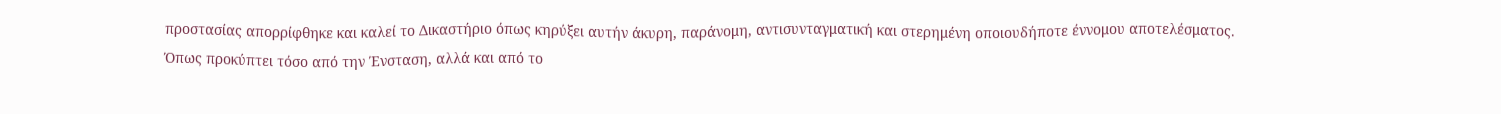προστασίας απορρίφθηκε και καλεί το Δικαστήριο όπως κηρύξει αυτήν άκυρη, παράνομη, αντισυνταγματική και στερημένη οποιουδήποτε έννομου αποτελέσματος.
Όπως προκύπτει τόσο από την Ένσταση, αλλά και από το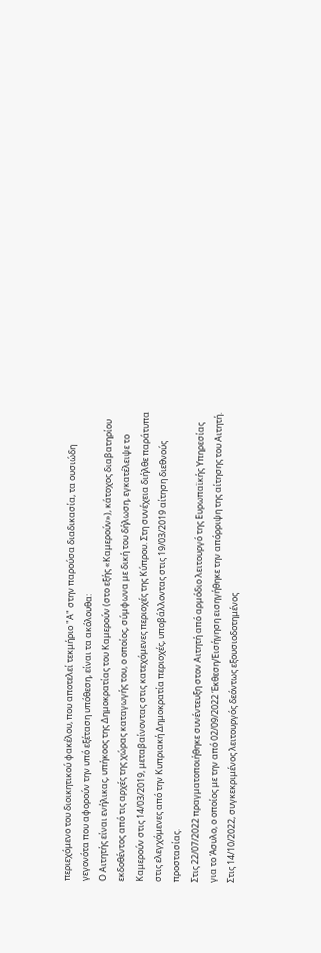περιεχόμενο του διοικητικού φακέλου, που αποτελεί τεκμήριο "Α" στην παρούσα διαδικασία, τα ουσιώδη γεγονότα που αφορούν την υπό εξέταση υπόθεση, είναι τα ακόλουθα:
Ο Αιτητής είναι ενήλικας, υπήκοος της Δημοκρατίας του Καμερούν (στο εξής «Καμερούν»), κάτοχος διαβατηρίου εκδοθέντος από τις αρχές της χώρας καταγωγής του, ο οποίος, σύμφωνα με δική του δήλωση, εγκατέλειψε το Καμερούν στις 14/03/2019, μεταβαίνοντας στις κατεχόμενες περιοχές της Κύπρου. Στη συνέχεια διήλθε παράτυπα στις ελεγχόμενες από την Κυπριακή Δημοκρατία περιοχές, υποβάλλοντας στις 19/03/2019 αίτηση διεθνούς προστασίας.
Στις 22/07/2022 πραγματοποιήθηκε συνέντευξη στον Αιτητή από αρμόδιο λειτουργό της Ευρωπαϊκής Υπηρεσίας για το Άσυλο, ο οποίος με την από 02/09/2022 Έκθεση/Εισήγηση εισηγήθηκε την απόρριψη της αίτησης του Αιτητή.
Στις 14/10/2022, συγκεκριμένος λειτουργός δεόντως εξουσιοδοτημένος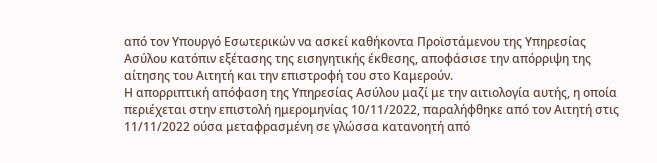από τον Υπουργό Εσωτερικών να ασκεί καθήκοντα Προϊστάμενου της Υπηρεσίας Ασύλου κατόπιν εξέτασης της εισηγητικής έκθεσης, αποφάσισε την απόρριψη της αίτησης του Αιτητή και την επιστροφή του στο Καμερούν.
Η απορριπτική απόφαση της Υπηρεσίας Ασύλου μαζί με την αιτιολογία αυτής, η οποία περιέχεται στην επιστολή ημερομηνίας 10/11/2022, παραλήφθηκε από τον Αιτητή στις 11/11/2022 ούσα μεταφρασμένη σε γλώσσα κατανοητή από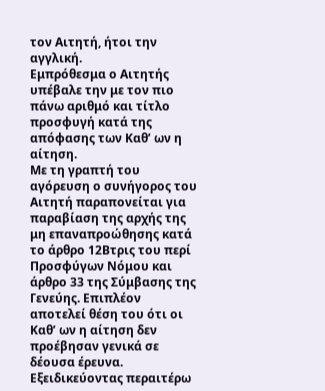τον Αιτητή, ήτοι την αγγλική.
Εμπρόθεσμα ο Αιτητής υπέβαλε την με τον πιο πάνω αριθμό και τίτλο προσφυγή κατά της απόφασης των Καθ’ ων η αίτηση.
Με τη γραπτή του αγόρευση ο συνήγορος του Αιτητή παραπονείται για παραβίαση της αρχής της μη επαναπροώθησης κατά το άρθρο 12Βτρις του περί Προσφύγων Νόμου και άρθρο 33 της Σύμβασης της Γενεύης. Επιπλέον αποτελεί θέση του ότι οι Καθ’ ων η αίτηση δεν προέβησαν γενικά σε δέουσα έρευνα. Εξειδικεύοντας περαιτέρω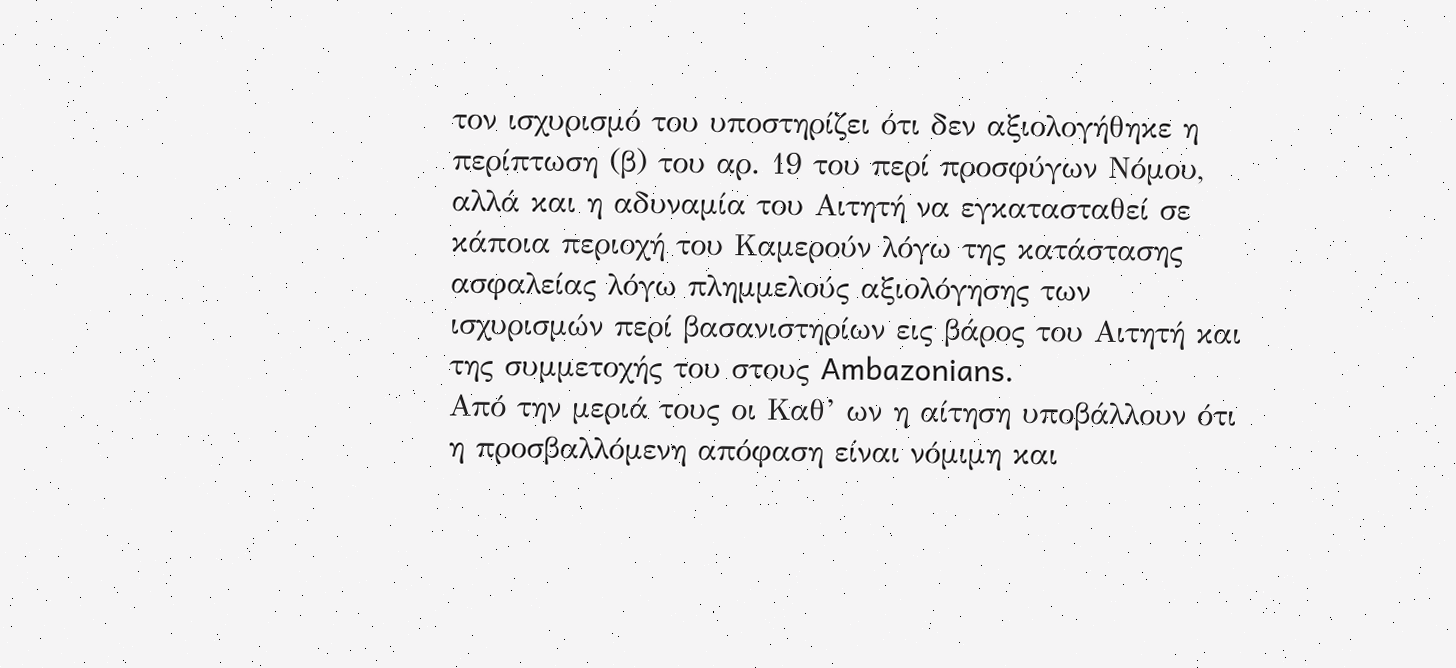τον ισχυρισμό του υποστηρίζει ότι δεν αξιολογήθηκε η περίπτωση (β) του αρ. 19 του περί προσφύγων Νόμου, αλλά και η αδυναμία του Αιτητή να εγκατασταθεί σε κάποια περιοχή του Καμερούν λόγω της κατάστασης ασφαλείας λόγω πλημμελούς αξιολόγησης των ισχυρισμών περί βασανιστηρίων εις βάρος του Αιτητή και της συμμετοχής του στους Ambazonians.
Από την μεριά τους οι Καθ’ ων η αίτηση υποβάλλουν ότι η προσβαλλόμενη απόφαση είναι νόμιμη και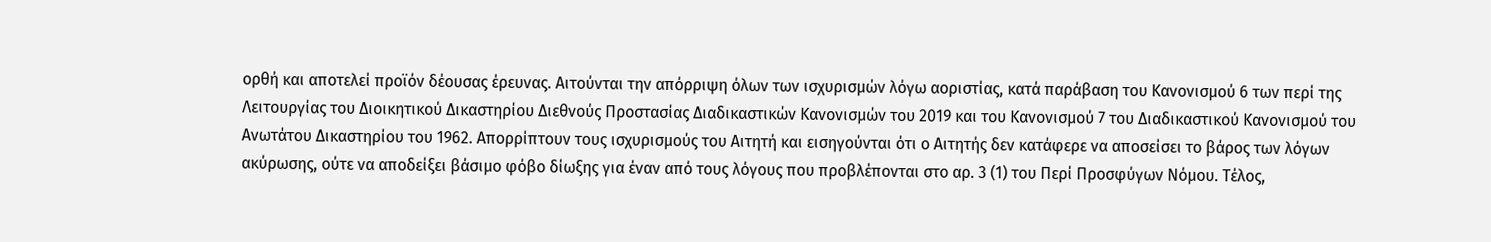ορθή και αποτελεί προϊόν δέουσας έρευνας. Αιτούνται την απόρριψη όλων των ισχυρισμών λόγω αοριστίας, κατά παράβαση του Κανονισμού 6 των περί της Λειτουργίας του Διοικητικού Δικαστηρίου Διεθνούς Προστασίας Διαδικαστικών Κανονισμών του 2019 και του Κανονισμού 7 του Διαδικαστικού Κανονισμού του Ανωτάτου Δικαστηρίου του 1962. Απορρίπτουν τους ισχυρισμούς του Αιτητή και εισηγούνται ότι ο Αιτητής δεν κατάφερε να αποσείσει το βάρος των λόγων ακύρωσης, ούτε να αποδείξει βάσιμο φόβο δίωξης για έναν από τους λόγους που προβλέπονται στο αρ. 3 (1) του Περί Προσφύγων Νόμου. Τέλος,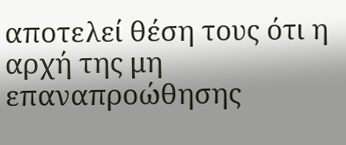αποτελεί θέση τους ότι η αρχή της μη επαναπροώθησης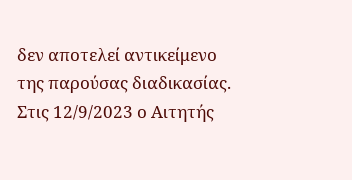δεν αποτελεί αντικείμενο της παρούσας διαδικασίας.
Στις 12/9/2023 ο Αιτητής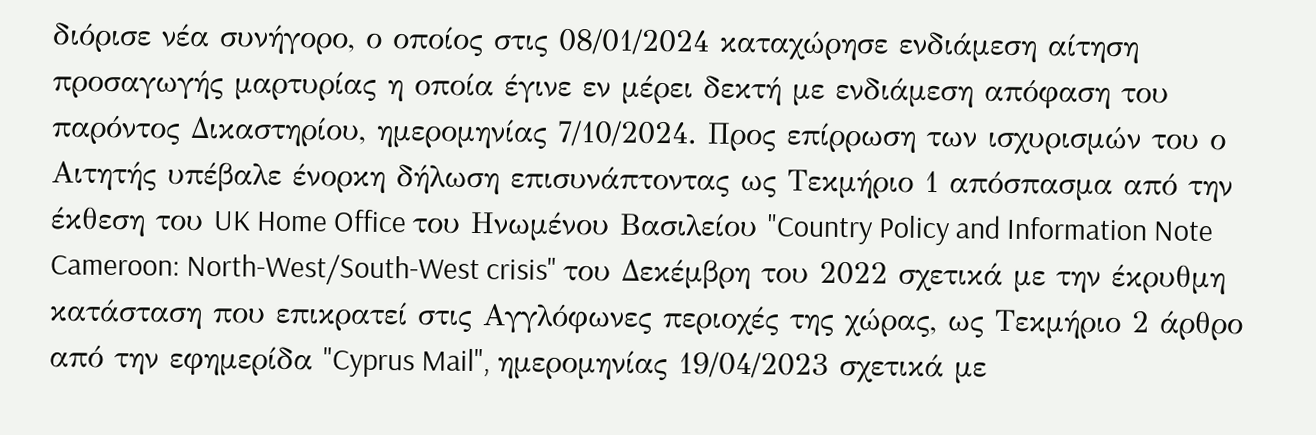διόρισε νέα συνήγορο, ο οποίος στις 08/01/2024 καταχώρησε ενδιάμεση αίτηση προσαγωγής μαρτυρίας η οποία έγινε εν μέρει δεκτή με ενδιάμεση απόφαση του παρόντος Δικαστηρίου, ημερομηνίας 7/10/2024. Προς επίρρωση των ισχυρισμών του ο Αιτητής υπέβαλε ένορκη δήλωση επισυνάπτοντας ως Τεκμήριο 1 απόσπασμα από την έκθεση του UK Home Office του Ηνωμένου Βασιλείου "Country Policy and Information Note Cameroon: North-West/South-West crisis" του Δεκέμβρη του 2022 σχετικά με την έκρυθμη κατάσταση που επικρατεί στις Αγγλόφωνες περιοχές της χώρας, ως Τεκμήριο 2 άρθρο από την εφημερίδα "Cyprus Mail", ημερομηνίας 19/04/2023 σχετικά με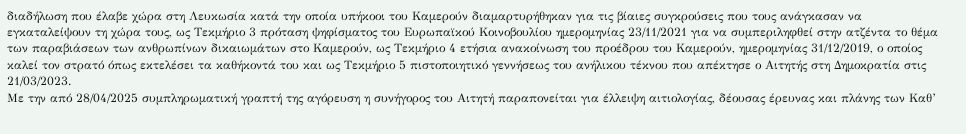διαδήλωση που έλαβε χώρα στη Λευκωσία κατά την οποία υπήκοοι του Καμερούν διαμαρτυρήθηκαν για τις βίαιες συγκρούσεις που τους ανάγκασαν να εγκαταλείψουν τη χώρα τους, ως Τεκμήριο 3 πρόταση ψηφίσματος του Ευρωπαϊκού Κοινοβουλίου ημερομηνίας 23/11/2021 για να συμπεριληφθεί στην ατζέντα το θέμα των παραβιάσεων των ανθρωπίνων δικαιωμάτων στο Καμερούν, ως Τεκμήριο 4 ετήσια ανακοίνωση του προέδρου του Καμερούν, ημερομηνίας 31/12/2019, ο οποίος καλεί τον στρατό όπως εκτελέσει τα καθήκοντά του και ως Τεκμήριο 5 πιστοποιητικό γεννήσεως του ανήλικου τέκνου που απέκτησε ο Αιτητής στη Δημοκρατία στις 21/03/2023.
Με την από 28/04/2025 συμπληρωματική γραπτή της αγόρευση η συνήγορος του Αιτητή παραπονείται για έλλειψη αιτιολογίας, δέουσας έρευνας και πλάνης των Καθ’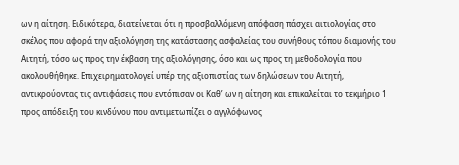ων η αίτηση. Ειδικότερα, διατείνεται ότι η προσβαλλόμενη απόφαση πάσχει αιτιολογίας στο σκέλος που αφορά την αξιολόγηση της κατάστασης ασφαλείας του συνήθους τόπου διαμονής του Αιτητή, τόσο ως προς την έκβαση της αξιολόγησης, όσο και ως προς τη μεθοδολογία που ακολουθήθηκε. Επιχειρηματολογεί υπέρ της αξιοπιστίας των δηλώσεων του Αιτητή, αντικρούοντας τις αντιφάσεις που εντόπισαν οι Καθ’ ων η αίτηση και επικαλείται το τεκμήριο 1 προς απόδειξη του κινδύνου που αντιμετωπίζει ο αγγλόφωνος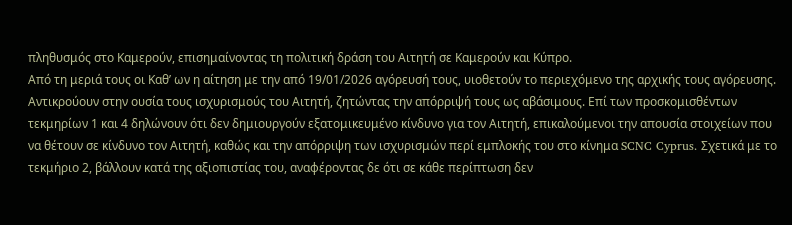πληθυσμός στο Καμερούν, επισημαίνοντας τη πολιτική δράση του Αιτητή σε Καμερούν και Κύπρο.
Από τη μεριά τους οι Καθ’ ων η αίτηση με την από 19/01/2026 αγόρευσή τους, υιοθετούν το περιεχόμενο της αρχικής τους αγόρευσης. Αντικρούουν στην ουσία τους ισχυρισμούς του Αιτητή, ζητώντας την απόρριψή τους ως αβάσιμους. Επί των προσκομισθέντων τεκμηρίων 1 και 4 δηλώνουν ότι δεν δημιουργούν εξατομικευμένο κίνδυνο για τον Αιτητή, επικαλούμενοι την απουσία στοιχείων που να θέτουν σε κίνδυνο τον Αιτητή, καθώς και την απόρριψη των ισχυρισμών περί εμπλοκής του στο κίνημα SCNC Cyprus. Σχετικά με το τεκμήριο 2, βάλλουν κατά της αξιοπιστίας του, αναφέροντας δε ότι σε κάθε περίπτωση δεν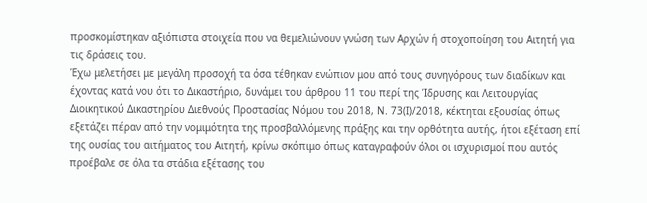προσκομίστηκαν αξιόπιστα στοιχεία που να θεμελιώνουν γνώση των Αρχών ή στοχοποίηση του Αιτητή για τις δράσεις του.
Έχω μελετήσει με μεγάλη προσοχή τα όσα τέθηκαν ενώπιον μου από τους συνηγόρους των διαδίκων και έχοντας κατά νου ότι το Δικαστήριο, δυνάμει του άρθρου 11 του περί της Ίδρυσης και Λειτουργίας Διοικητικού Δικαστηρίου Διεθνούς Προστασίας Νόμου του 2018, Ν. 73(Ι)/2018, κέκτηται εξουσίας όπως εξετάζει πέραν από την νομιμότητα της προσβαλλόμενης πράξης και την ορθότητα αυτής, ήτοι εξέταση επί της ουσίας του αιτήματος του Αιτητή, κρίνω σκόπιμο όπως καταγραφούν όλοι οι ισχυρισμοί που αυτός προέβαλε σε όλα τα στάδια εξέτασης του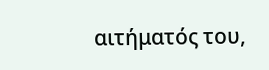αιτήματός του,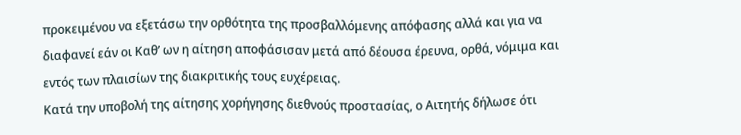προκειμένου να εξετάσω την ορθότητα της προσβαλλόμενης απόφασης αλλά και για να διαφανεί εάν οι Καθ’ ων η αίτηση αποφάσισαν μετά από δέουσα έρευνα, ορθά, νόμιμα και εντός των πλαισίων της διακριτικής τους ευχέρειας.
Κατά την υποβολή της αίτησης χορήγησης διεθνούς προστασίας, ο Αιτητής δήλωσε ότι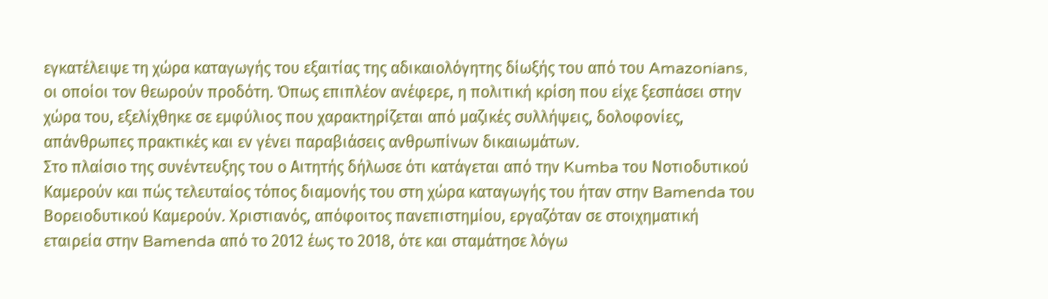εγκατέλειψε τη χώρα καταγωγής του εξαιτίας της αδικαιολόγητης δίωξής του από του Amazonians, οι οποίοι τον θεωρούν προδότη. Όπως επιπλέον ανέφερε, η πολιτική κρίση που είχε ξεσπάσει στην χώρα του, εξελίχθηκε σε εμφύλιος που χαρακτηρίζεται από μαζικές συλλήψεις, δολοφονίες, απάνθρωπες πρακτικές και εν γένει παραβιάσεις ανθρωπίνων δικαιωμάτων.
Στο πλαίσιο της συνέντευξης του ο Αιτητής δήλωσε ότι κατάγεται από την Kumba του Νοτιοδυτικού Καμερούν και πώς τελευταίος τόπος διαμονής του στη χώρα καταγωγής του ήταν στην Bamenda του Βορειοδυτικού Καμερούν. Χριστιανός, απόφοιτος πανεπιστημίου, εργαζόταν σε στοιχηματική εταιρεία στην Bamenda από το 2012 έως το 2018, ότε και σταμάτησε λόγω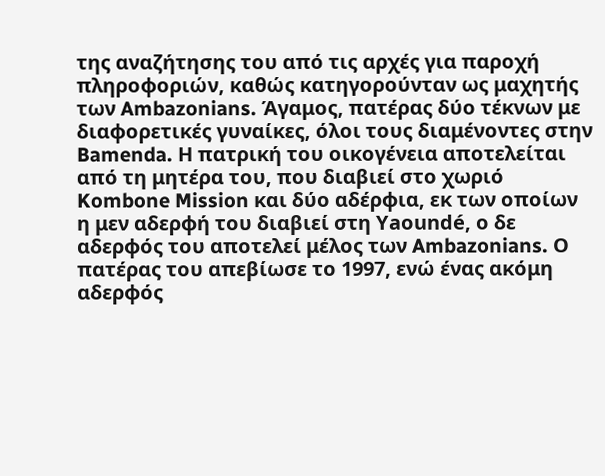της αναζήτησης του από τις αρχές για παροχή πληροφοριών, καθώς κατηγορούνταν ως μαχητής των Ambazonians. Άγαμος, πατέρας δύο τέκνων με διαφορετικές γυναίκες, όλοι τους διαμένοντες στην Bamenda. Η πατρική του οικογένεια αποτελείται από τη μητέρα του, που διαβιεί στο χωριό Kombone Mission και δύο αδέρφια, εκ των οποίων η μεν αδερφή του διαβιεί στη Yaoundé, ο δε αδερφός του αποτελεί μέλος των Ambazonians. Ο πατέρας του απεβίωσε το 1997, ενώ ένας ακόμη αδερφός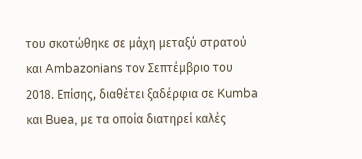του σκοτώθηκε σε μάχη μεταξύ στρατού και Ambazonians τον Σεπτέμβριο του 2018. Επίσης, διαθέτει ξαδέρφια σε Kumba και Buea, με τα οποία διατηρεί καλές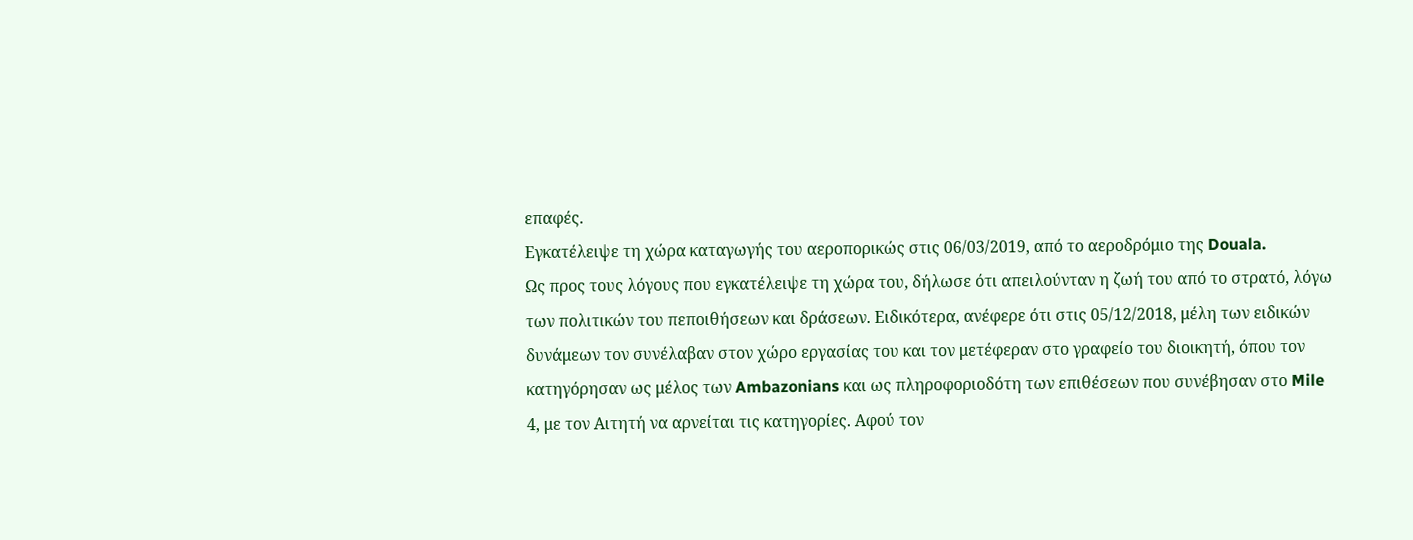επαφές.
Εγκατέλειψε τη χώρα καταγωγής του αεροπορικώς στις 06/03/2019, από το αεροδρόμιο της Douala.
Ως προς τους λόγους που εγκατέλειψε τη χώρα του, δήλωσε ότι απειλούνταν η ζωή του από το στρατό, λόγω των πολιτικών του πεποιθήσεων και δράσεων. Ειδικότερα, ανέφερε ότι στις 05/12/2018, μέλη των ειδικών δυνάμεων τον συνέλαβαν στον χώρο εργασίας του και τον μετέφεραν στο γραφείο του διοικητή, όπου τον κατηγόρησαν ως μέλος των Ambazonians και ως πληροφοριοδότη των επιθέσεων που συνέβησαν στο Mile 4, με τον Αιτητή να αρνείται τις κατηγορίες. Αφού τον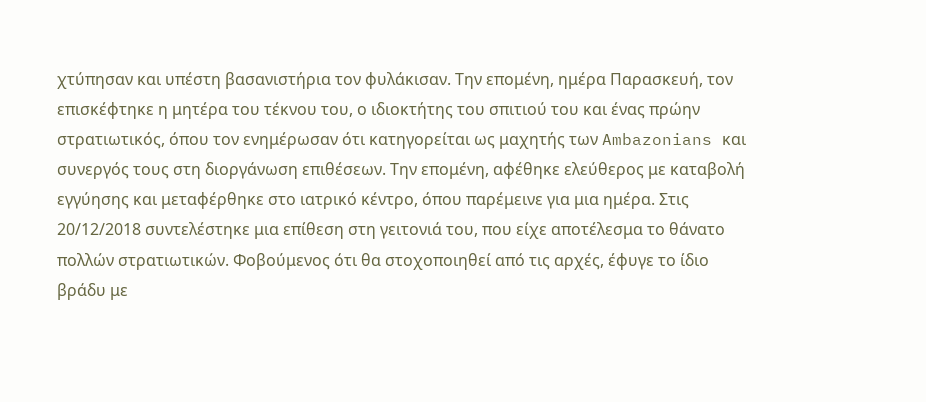χτύπησαν και υπέστη βασανιστήρια τον φυλάκισαν. Την επομένη, ημέρα Παρασκευή, τον επισκέφτηκε η μητέρα του τέκνου του, ο ιδιοκτήτης του σπιτιού του και ένας πρώην στρατιωτικός, όπου τον ενημέρωσαν ότι κατηγορείται ως μαχητής των Ambazonians και συνεργός τους στη διοργάνωση επιθέσεων. Την επομένη, αφέθηκε ελεύθερος με καταβολή εγγύησης και μεταφέρθηκε στο ιατρικό κέντρο, όπου παρέμεινε για μια ημέρα. Στις 20/12/2018 συντελέστηκε μια επίθεση στη γειτονιά του, που είχε αποτέλεσμα το θάνατο πολλών στρατιωτικών. Φοβούμενος ότι θα στοχοποιηθεί από τις αρχές, έφυγε το ίδιο βράδυ με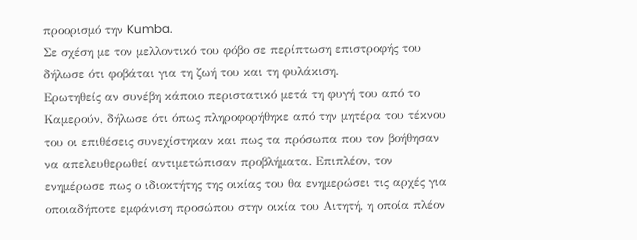προορισμό την Kumba.
Σε σχέση με τον μελλοντικό του φόβο σε περίπτωση επιστροφής του δήλωσε ότι φοβάται για τη ζωή του και τη φυλάκιση.
Ερωτηθείς αν συνέβη κάποιο περιστατικό μετά τη φυγή του από το Καμερούν, δήλωσε ότι όπως πληροφορήθηκε από την μητέρα του τέκνου του οι επιθέσεις συνεχίστηκαν και πως τα πρόσωπα που τον βοήθησαν να απελευθερωθεί αντιμετώπισαν προβλήματα. Επιπλέον, τον ενημέρωσε πως ο ιδιοκτήτης της οικίας του θα ενημερώσει τις αρχές για οποιαδήποτε εμφάνιση προσώπου στην οικία του Αιτητή, η οποία πλέον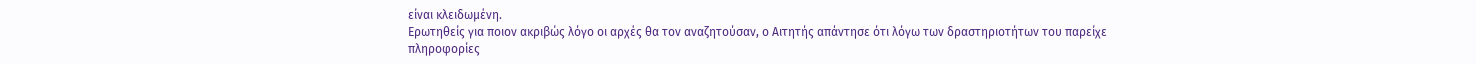είναι κλειδωμένη.
Ερωτηθείς για ποιον ακριβώς λόγο οι αρχές θα τον αναζητούσαν, ο Αιτητής απάντησε ότι λόγω των δραστηριοτήτων του παρείχε πληροφορίες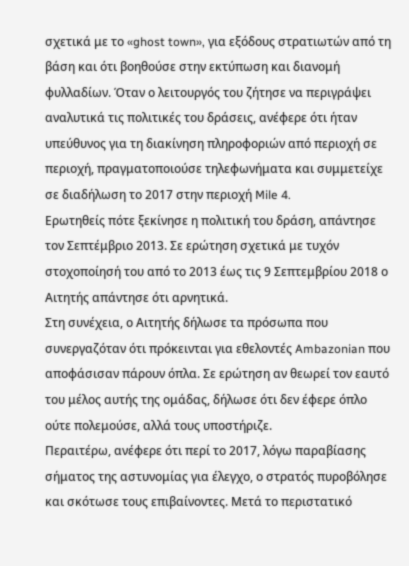σχετικά με το «ghost town», για εξόδους στρατιωτών από τη βάση και ότι βοηθούσε στην εκτύπωση και διανομή φυλλαδίων. Όταν ο λειτουργός του ζήτησε να περιγράψει αναλυτικά τις πολιτικές του δράσεις, ανέφερε ότι ήταν υπεύθυνος για τη διακίνηση πληροφοριών από περιοχή σε περιοχή, πραγματοποιούσε τηλεφωνήματα και συμμετείχε σε διαδήλωση το 2017 στην περιοχή Mile 4.
Ερωτηθείς πότε ξεκίνησε η πολιτική του δράση, απάντησε τον Σεπτέμβριο 2013. Σε ερώτηση σχετικά με τυχόν στοχοποίησή του από το 2013 έως τις 9 Σεπτεμβρίου 2018 ο Αιτητής απάντησε ότι αρνητικά.
Στη συνέχεια, ο Αιτητής δήλωσε τα πρόσωπα που συνεργαζόταν ότι πρόκεινται για εθελοντές Ambazonian που αποφάσισαν πάρουν όπλα. Σε ερώτηση αν θεωρεί τον εαυτό του μέλος αυτής της ομάδας, δήλωσε ότι δεν έφερε όπλο ούτε πολεμούσε, αλλά τους υποστήριζε.
Περαιτέρω, ανέφερε ότι περί το 2017, λόγω παραβίασης σήματος της αστυνομίας για έλεγχο, ο στρατός πυροβόλησε και σκότωσε τους επιβαίνοντες. Μετά το περιστατικό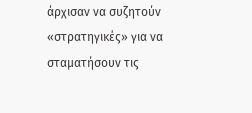άρχισαν να συζητούν «στρατηγικές» για να σταματήσουν τις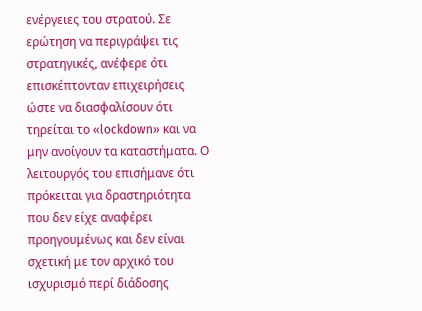ενέργειες του στρατού. Σε ερώτηση να περιγράψει τις στρατηγικές, ανέφερε ότι επισκέπτονταν επιχειρήσεις ώστε να διασφαλίσουν ότι τηρείται το «lockdown» και να μην ανοίγουν τα καταστήματα. Ο λειτουργός του επισήμανε ότι πρόκειται για δραστηριότητα που δεν είχε αναφέρει προηγουμένως και δεν είναι σχετική με τον αρχικό του ισχυρισμό περί διάδοσης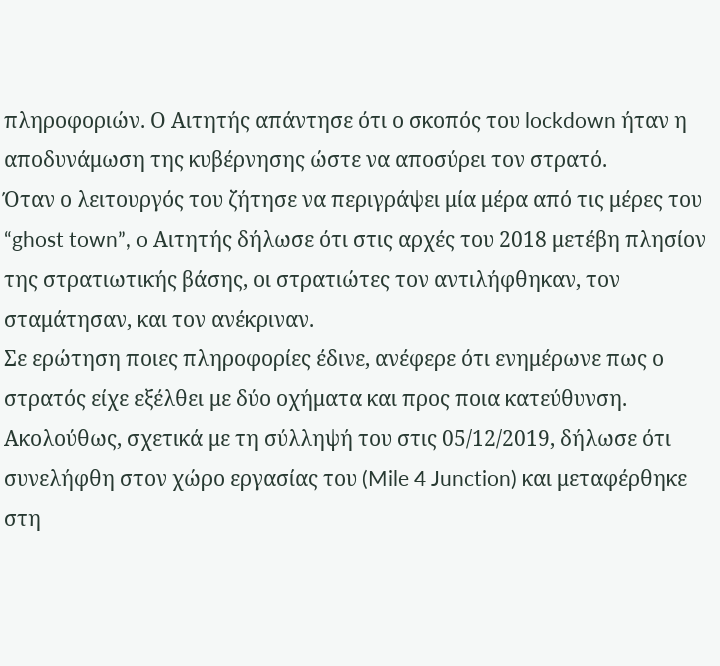πληροφοριών. Ο Αιτητής απάντησε ότι ο σκοπός του lockdown ήταν η αποδυνάμωση της κυβέρνησης ώστε να αποσύρει τον στρατό.
Όταν ο λειτουργός του ζήτησε να περιγράψει μία μέρα από τις μέρες του “ghost town”, o Αιτητής δήλωσε ότι στις αρχές του 2018 μετέβη πλησίον της στρατιωτικής βάσης, οι στρατιώτες τον αντιλήφθηκαν, τον σταμάτησαν, και τον ανέκριναν.
Σε ερώτηση ποιες πληροφορίες έδινε, ανέφερε ότι ενημέρωνε πως ο στρατός είχε εξέλθει με δύο οχήματα και προς ποια κατεύθυνση.
Ακολούθως, σχετικά με τη σύλληψή του στις 05/12/2019, δήλωσε ότι συνελήφθη στον χώρο εργασίας του (Mile 4 Junction) και μεταφέρθηκε στη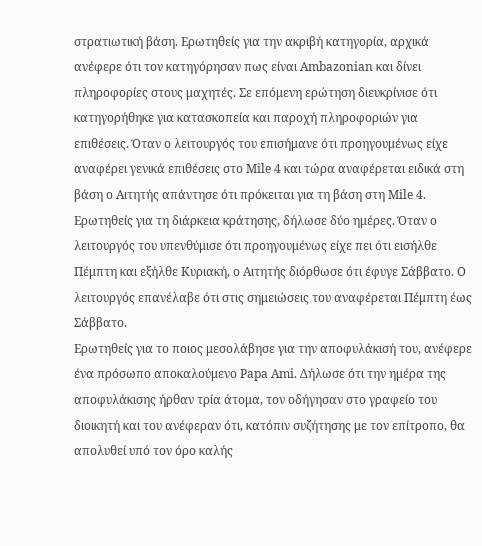στρατιωτική βάση. Ερωτηθείς για την ακριβή κατηγορία, αρχικά ανέφερε ότι τον κατηγόρησαν πως είναι Ambazonian και δίνει πληροφορίες στους μαχητές. Σε επόμενη ερώτηση διευκρίνισε ότι κατηγορήθηκε για κατασκοπεία και παροχή πληροφοριών για επιθέσεις. Όταν ο λειτουργός του επισήμανε ότι προηγουμένως είχε αναφέρει γενικά επιθέσεις στο Mile 4 και τώρα αναφέρεται ειδικά στη βάση o Αιτητής απάντησε ότι πρόκειται για τη βάση στη Mile 4.
Ερωτηθείς για τη διάρκεια κράτησης, δήλωσε δύο ημέρες. Όταν ο λειτουργός του υπενθύμισε ότι προηγουμένως είχε πει ότι εισήλθε Πέμπτη και εξήλθε Κυριακή, ο Αιτητής διόρθωσε ότι έφυγε Σάββατο. Ο λειτουργός επανέλαβε ότι στις σημειώσεις του αναφέρεται Πέμπτη έως Σάββατο.
Ερωτηθείς για το ποιος μεσολάβησε για την αποφυλάκισή του, ανέφερε ένα πρόσωπο αποκαλούμενο Papa Ami. Δήλωσε ότι την ημέρα της αποφυλάκισης ήρθαν τρία άτομα, τον οδήγησαν στο γραφείο του διοικητή και του ανέφεραν ότι, κατόπιν συζήτησης με τον επίτροπο, θα απολυθεί υπό τον όρο καλής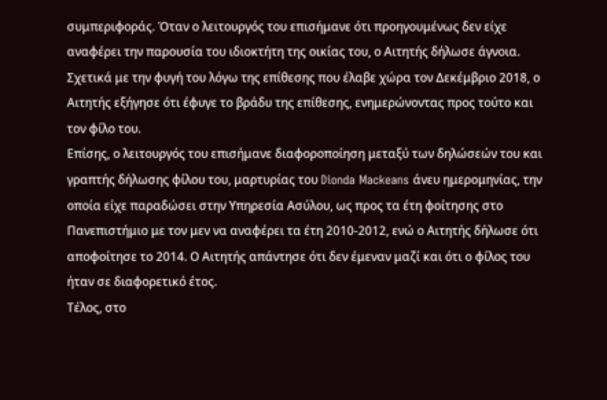συμπεριφοράς. Όταν ο λειτουργός του επισήμανε ότι προηγουμένως δεν είχε αναφέρει την παρουσία του ιδιοκτήτη της οικίας του, ο Αιτητής δήλωσε άγνοια.
Σχετικά με την φυγή του λόγω της επίθεσης που έλαβε χώρα τον Δεκέμβριο 2018, ο Αιτητής εξήγησε ότι έφυγε το βράδυ της επίθεσης, ενημερώνοντας προς τούτο και τον φίλο του.
Επίσης, ο λειτουργός του επισήμανε διαφοροποίηση μεταξύ των δηλώσεών του και γραπτής δήλωσης φίλου του, μαρτυρίας του Dionda Mackeans άνευ ημερομηνίας, την οποία είχε παραδώσει στην Υπηρεσία Ασύλου, ως προς τα έτη φοίτησης στο Πανεπιστήμιο με τον μεν να αναφέρει τα έτη 2010-2012, ενώ ο Αιτητής δήλωσε ότι αποφοίτησε το 2014. Ο Αιτητής απάντησε ότι δεν έμεναν μαζί και ότι ο φίλος του ήταν σε διαφορετικό έτος.
Τέλος, στο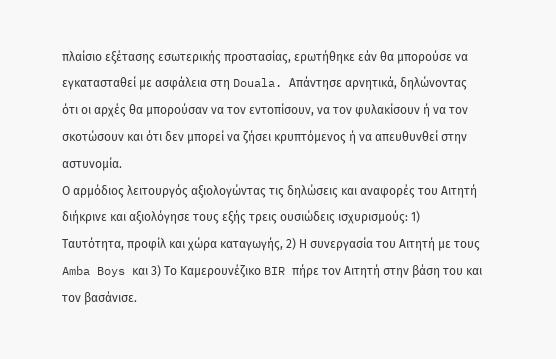πλαίσιο εξέτασης εσωτερικής προστασίας, ερωτήθηκε εάν θα μπορούσε να εγκατασταθεί με ασφάλεια στη Douala. Απάντησε αρνητικά, δηλώνοντας ότι οι αρχές θα μπορούσαν να τον εντοπίσουν, να τον φυλακίσουν ή να τον σκοτώσουν και ότι δεν μπορεί να ζήσει κρυπτόμενος ή να απευθυνθεί στην αστυνομία.
Ο αρμόδιος λειτουργός αξιολογώντας τις δηλώσεις και αναφορές του Αιτητή διήκρινε και αξιολόγησε τους εξής τρεις ουσιώδεις ισχυρισμούς: 1) Ταυτότητα, προφίλ και χώρα καταγωγής, 2) Η συνεργασία του Αιτητή με τους Amba Boys και 3) Το Καμερουνέζικο BIR πήρε τον Αιτητή στην βάση του και τον βασάνισε.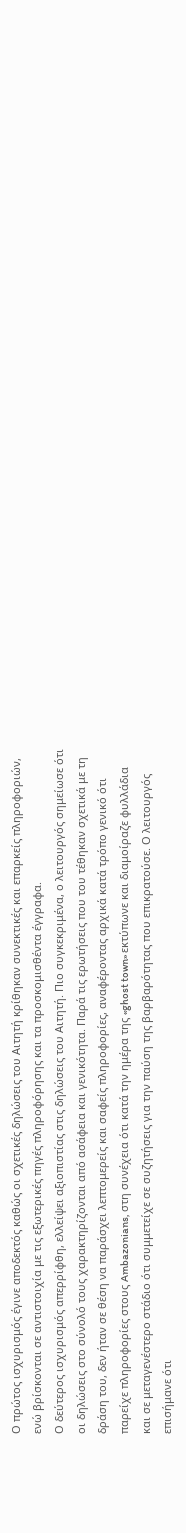Ο πρώτος ισχυρισμός έγινε αποδεκτός καθώς οι σχετικές δηλώσεις του Αιτητή κρίθηκαν συνεκτικές και επαρκείς πληροφοριών, ενώ βρίσκονται σε αντιστοιχία με τις εξωτερικές πηγές πληροφόρησης και τα προσκομισθέντα έγγραφα.
Ο δεύτερος ισχυρισμός απερρίφθη, ελλείψει αξιοπιστίας στις δηλώσεις του Αιτητή. Πιο συγκεκριμένα, ο λειτουργός σημείωσε ότι οι δηλώσεις στο σύνολό τους χαρακτηρίζονται από ασάφεια και γενικότητα. Παρά τις ερωτήσεις που του τέθηκαν σχετικά με τη δράση του, δεν ήταν σε θέση να παράσχει λεπτομερείς και σαφείς πληροφορίες, αναφέροντας αρχικά κατά τρόπο γενικό ότι παρείχε πληροφορίες στους Ambazonians, στη συνέχεια ότι κατά την ημέρα της «ghost town» εκτύπωνε και διαμοίραζε φυλλάδια και σε μεταγενέστερο στάδιο ότι συμμετείχε σε συζητήσεις για την παύση της βαρβαρότητας που επικρατούσε. Ο λειτουργός επισήμανε ότι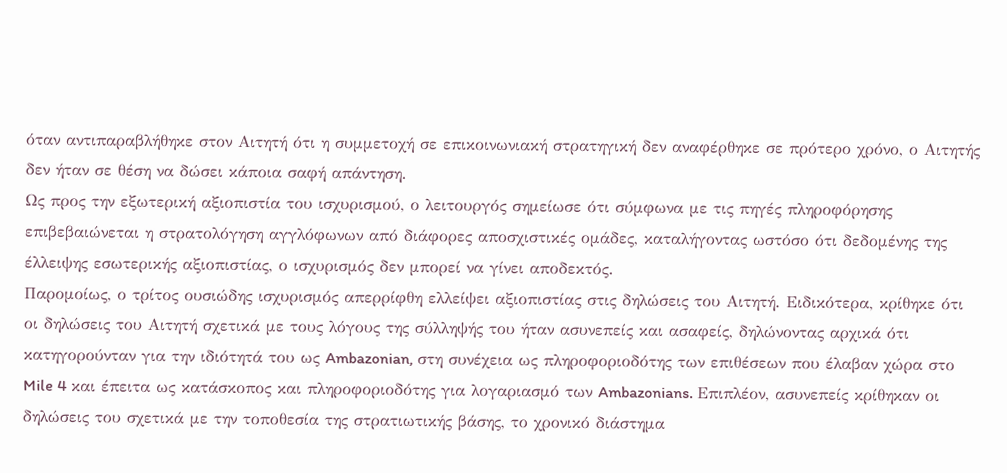όταν αντιπαραβλήθηκε στον Αιτητή ότι η συμμετοχή σε επικοινωνιακή στρατηγική δεν αναφέρθηκε σε πρότερο χρόνο, ο Αιτητής δεν ήταν σε θέση να δώσει κάποια σαφή απάντηση.
Ως προς την εξωτερική αξιοπιστία του ισχυρισμού, ο λειτουργός σημείωσε ότι σύμφωνα με τις πηγές πληροφόρησης επιβεβαιώνεται η στρατολόγηση αγγλόφωνων από διάφορες αποσχιστικές ομάδες, καταλήγοντας ωστόσο ότι δεδομένης της έλλειψης εσωτερικής αξιοπιστίας, ο ισχυρισμός δεν μπορεί να γίνει αποδεκτός.
Παρομοίως, ο τρίτος ουσιώδης ισχυρισμός απερρίφθη ελλείψει αξιοπιστίας στις δηλώσεις του Αιτητή. Ειδικότερα, κρίθηκε ότι οι δηλώσεις του Αιτητή σχετικά με τους λόγους της σύλληψής του ήταν ασυνεπείς και ασαφείς, δηλώνοντας αρχικά ότι κατηγορούνταν για την ιδιότητά του ως Ambazonian, στη συνέχεια ως πληροφοριοδότης των επιθέσεων που έλαβαν χώρα στο Mile 4 και έπειτα ως κατάσκοπος και πληροφοριοδότης για λογαριασμό των Ambazonians. Επιπλέον, ασυνεπείς κρίθηκαν οι δηλώσεις του σχετικά με την τοποθεσία της στρατιωτικής βάσης, το χρονικό διάστημα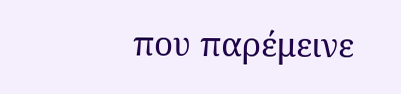που παρέμεινε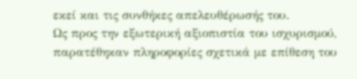εκεί και τις συνθήκες απελευθέρωσής του.
Ως προς την εξωτερική αξιοπιστία του ισχυρισμού, παρατέθηκαν πληροφορίες σχετικά με επίθεση του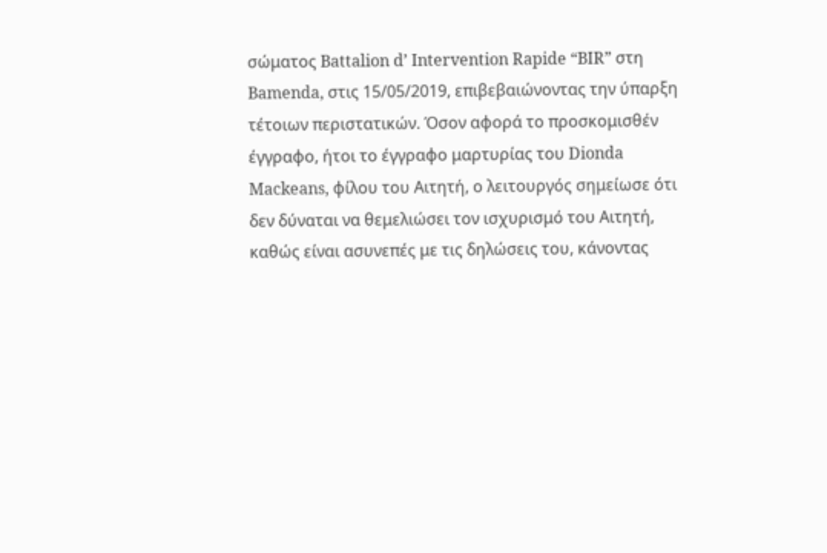σώματος Battalion d’ Intervention Rapide “BIR” στη Bamenda, στις 15/05/2019, επιβεβαιώνοντας την ύπαρξη τέτοιων περιστατικών. Όσον αφορά το προσκομισθέν έγγραφο, ήτοι το έγγραφο μαρτυρίας του Dionda Mackeans, φίλου του Αιτητή, ο λειτουργός σημείωσε ότι δεν δύναται να θεμελιώσει τον ισχυρισμό του Αιτητή, καθώς είναι ασυνεπές με τις δηλώσεις του, κάνοντας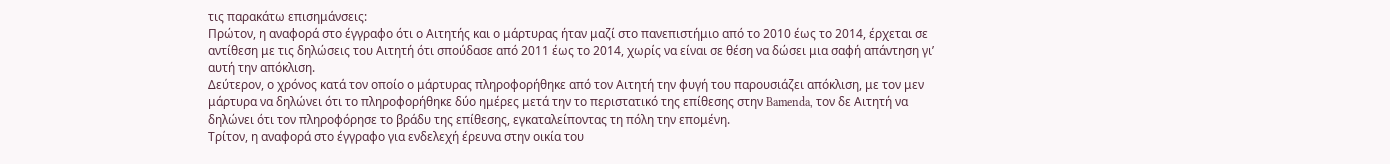τις παρακάτω επισημάνσεις:
Πρώτον, η αναφορά στο έγγραφο ότι ο Αιτητής και ο μάρτυρας ήταν μαζί στο πανεπιστήμιο από το 2010 έως το 2014, έρχεται σε αντίθεση με τις δηλώσεις του Αιτητή ότι σπούδασε από 2011 έως το 2014, χωρίς να είναι σε θέση να δώσει μια σαφή απάντηση γι’ αυτή την απόκλιση.
Δεύτερον, ο χρόνος κατά τον οποίο ο μάρτυρας πληροφορήθηκε από τον Αιτητή την φυγή του παρουσιάζει απόκλιση, με τον μεν μάρτυρα να δηλώνει ότι το πληροφορήθηκε δύο ημέρες μετά την το περιστατικό της επίθεσης στην Bamenda, τον δε Αιτητή να δηλώνει ότι τον πληροφόρησε το βράδυ της επίθεσης, εγκαταλείποντας τη πόλη την επομένη.
Τρίτον, η αναφορά στο έγγραφο για ενδελεχή έρευνα στην οικία του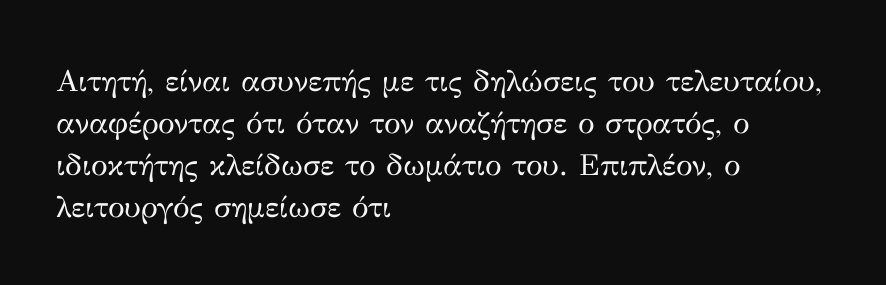Αιτητή, είναι ασυνεπής με τις δηλώσεις του τελευταίου, αναφέροντας ότι όταν τον αναζήτησε ο στρατός, ο ιδιοκτήτης κλείδωσε το δωμάτιο του. Επιπλέον, ο λειτουργός σημείωσε ότι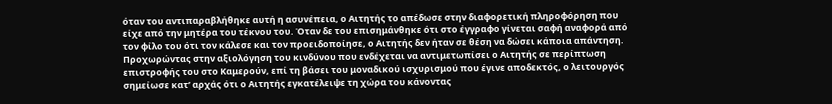όταν του αντιπαραβλήθηκε αυτή η ασυνέπεια, ο Αιτητής το απέδωσε στην διαφορετική πληροφόρηση που είχε από την μητέρα του τέκνου του. Όταν δε του επισημάνθηκε ότι στο έγγραφο γίνεται σαφή αναφορά από τον φίλο του ότι τον κάλεσε και τον προειδοποίησε, ο Αιτητής δεν ήταν σε θέση να δώσει κάποια απάντηση.
Προχωρώντας στην αξιολόγηση του κινδύνου που ενδέχεται να αντιμετωπίσει ο Αιτητής σε περίπτωση επιστροφής του στο Καμερούν, επί τη βάσει του μοναδικού ισχυρισμού που έγινε αποδεκτός, ο λειτουργός σημείωσε κατ’ αρχάς ότι ο Αιτητής εγκατέλειψε τη χώρα του κάνοντας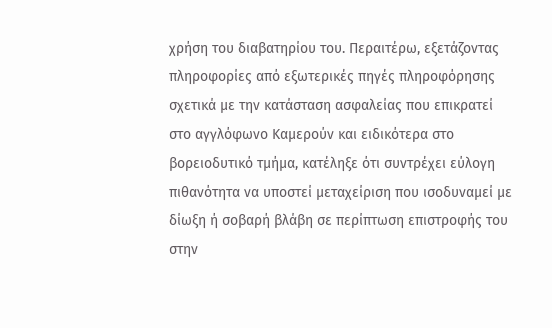χρήση του διαβατηρίου του. Περαιτέρω, εξετάζοντας πληροφορίες από εξωτερικές πηγές πληροφόρησης σχετικά με την κατάσταση ασφαλείας που επικρατεί στο αγγλόφωνο Καμερούν και ειδικότερα στο βορειοδυτικό τμήμα, κατέληξε ότι συντρέχει εύλογη πιθανότητα να υποστεί μεταχείριση που ισοδυναμεί με δίωξη ή σοβαρή βλάβη σε περίπτωση επιστροφής του στην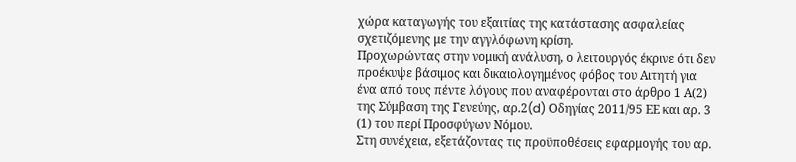χώρα καταγωγής του εξαιτίας της κατάστασης ασφαλείας σχετιζόμενης με την αγγλόφωνη κρίση.
Προχωρώντας στην νομική ανάλυση, ο λειτουργός έκρινε ότι δεν προέκυψε βάσιμος και δικαιολογημένος φόβος του Αιτητή για ένα από τους πέντε λόγους που αναφέρονται στο άρθρο 1 Α(2) της Σύμβαση της Γενεύης, αρ.2(d) Οδηγίας 2011/95 ΕΕ και αρ. 3 (1) του περί Προσφύγων Νόμου.
Στη συνέχεια, εξετάζοντας τις προϋποθέσεις εφαρμογής του αρ.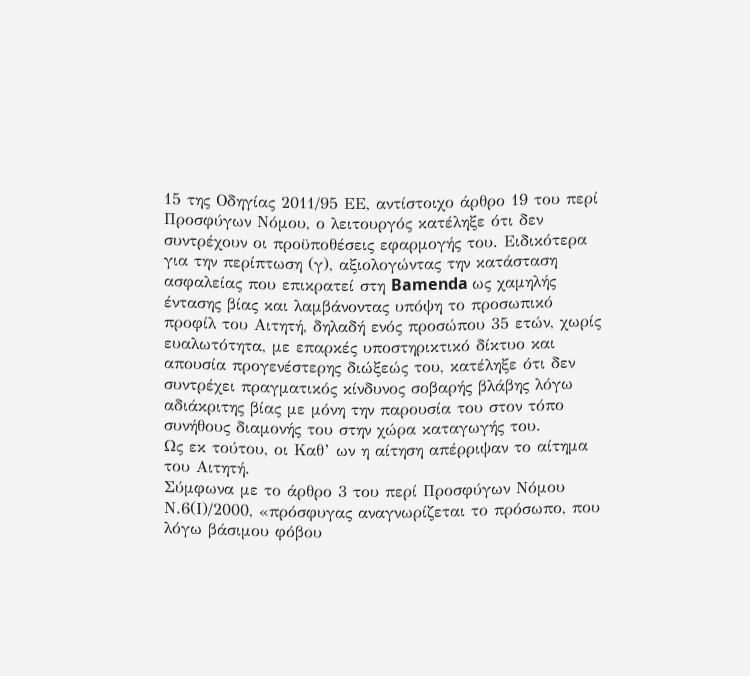15 της Οδηγίας 2011/95 ΕΕ, αντίστοιχο άρθρο 19 του περί Προσφύγων Νόμου, ο λειτουργός κατέληξε ότι δεν συντρέχουν οι προϋποθέσεις εφαρμογής του. Ειδικότερα για την περίπτωση (γ), αξιολογώντας την κατάσταση ασφαλείας που επικρατεί στη Bamenda ως χαμηλής έντασης βίας και λαμβάνοντας υπόψη το προσωπικό προφίλ του Αιτητή, δηλαδή ενός προσώπου 35 ετών, χωρίς ευαλωτότητα, με επαρκές υποστηρικτικό δίκτυο και απουσία προγενέστερης διώξεώς του, κατέληξε ότι δεν συντρέχει πραγματικός κίνδυνος σοβαρής βλάβης λόγω αδιάκριτης βίας με μόνη την παρουσία του στον τόπο συνήθους διαμονής του στην χώρα καταγωγής του.
Ως εκ τούτου, οι Καθ’ ων η αίτηση απέρριψαν το αίτημα του Αιτητή.
Σύμφωνα με το άρθρο 3 του περί Προσφύγων Νόμου Ν.6(Ι)/2000, «πρόσφυγας αναγνωρίζεται το πρόσωπο, που λόγω βάσιμου φόβου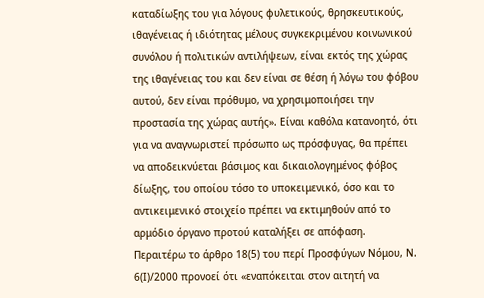καταδίωξης του για λόγους φυλετικούς, θρησκευτικούς, ιθαγένειας ή ιδιότητας μέλους συγκεκριμένου κοινωνικού συνόλου ή πολιτικών αντιλήψεων, είναι εκτός της χώρας της ιθαγένειας του και δεν είναι σε θέση ή λόγω του φόβου αυτού, δεν είναι πρόθυμο, να χρησιμοποιήσει την προστασία της χώρας αυτής». Είναι καθόλα κατανοητό, ότι για να αναγνωριστεί πρόσωπο ως πρόσφυγας, θα πρέπει να αποδεικνύεται βάσιμος και δικαιολογημένος φόβος δίωξης, του οποίου τόσο το υποκειμενικό, όσο και το αντικειμενικό στοιχείο πρέπει να εκτιμηθούν από το αρμόδιο όργανο προτού καταλήξει σε απόφαση.
Περαιτέρω το άρθρο 18(5) του περί Προσφύγων Νόμου, Ν. 6(Ι)/2000 προνοεί ότι «εναπόκειται στον αιτητή να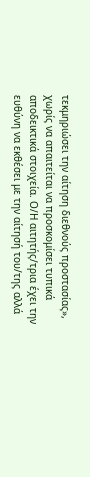τεκμηριώσει την αίτηση διεθνούς προστασίας», χωρίς να απαιτείται να προσκομίσει τυπικά αποδεικτικά στοιχεία. Ο/Η αιτητής/τρια έχει την ευθύνη να εκθέσει με την αίτησή του/της αλλά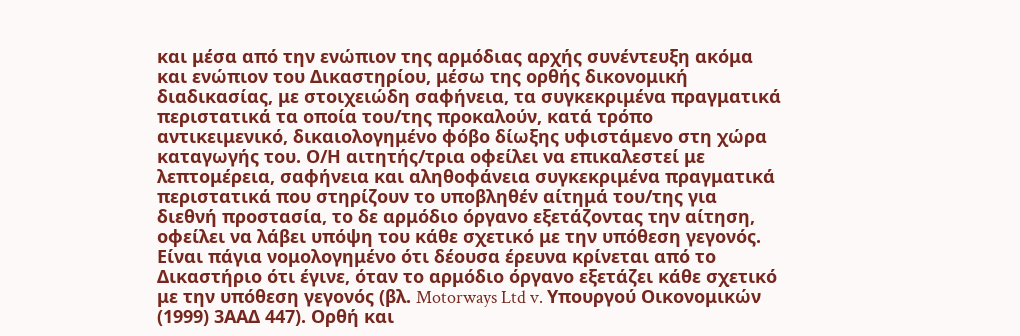και μέσα από την ενώπιον της αρμόδιας αρχής συνέντευξη ακόμα και ενώπιον του Δικαστηρίου, μέσω της ορθής δικονομική διαδικασίας, με στοιχειώδη σαφήνεια, τα συγκεκριμένα πραγματικά περιστατικά τα οποία του/της προκαλούν, κατά τρόπο αντικειμενικό, δικαιολογημένο φόβο δίωξης υφιστάμενο στη χώρα καταγωγής του. Ο/Η αιτητής/τρια οφείλει να επικαλεστεί με λεπτομέρεια, σαφήνεια και αληθοφάνεια συγκεκριμένα πραγματικά περιστατικά που στηρίζουν το υποβληθέν αίτημά του/της για διεθνή προστασία, το δε αρμόδιο όργανο εξετάζοντας την αίτηση, οφείλει να λάβει υπόψη του κάθε σχετικό με την υπόθεση γεγονός.
Είναι πάγια νομολογημένο ότι δέουσα έρευνα κρίνεται από το Δικαστήριο ότι έγινε, όταν το αρμόδιο όργανο εξετάζει κάθε σχετικό με την υπόθεση γεγονός (βλ. Motorways Ltd v. Υπουργού Οικονομικών (1999) 3ΑΑΔ 447). Ορθή και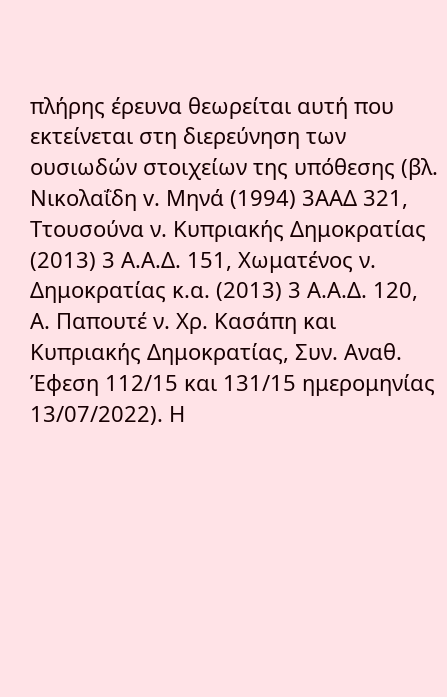πλήρης έρευνα θεωρείται αυτή που εκτείνεται στη διερεύνηση των ουσιωδών στοιχείων της υπόθεσης (βλ. Νικολαΐδη v. Μηνά (1994) 3ΑΑΔ 321, Ττουσούνα ν. Κυπριακής Δημοκρατίας (2013) 3 Α.Α.Δ. 151, Χωματένος ν. Δημοκρατίας κ.α. (2013) 3 Α.Α.Δ. 120, Α. Παπουτέ ν. Χρ. Κασάπη και Κυπριακής Δημοκρατίας, Συν. Αναθ. Έφεση 112/15 και 131/15 ημερομηνίας 13/07/2022). Η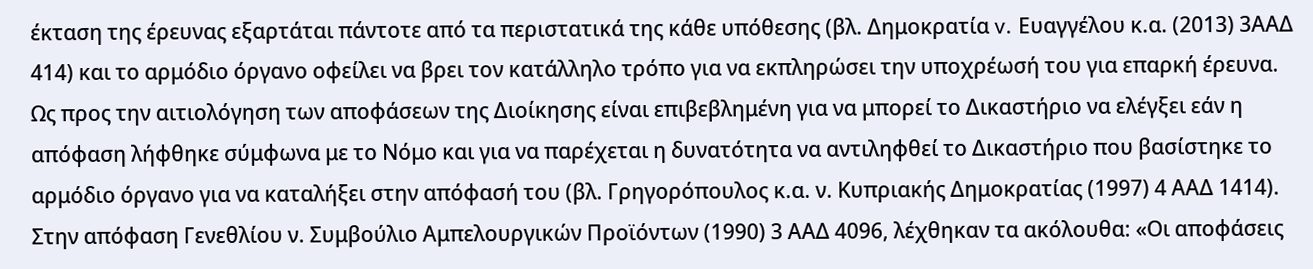έκταση της έρευνας εξαρτάται πάντοτε από τα περιστατικά της κάθε υπόθεσης (βλ. Δημοκρατία v. Ευαγγέλου κ.α. (2013) 3ΑΑΔ 414) και το αρμόδιο όργανο οφείλει να βρει τον κατάλληλο τρόπο για να εκπληρώσει την υποχρέωσή του για επαρκή έρευνα.
Ως προς την αιτιολόγηση των αποφάσεων της Διοίκησης είναι επιβεβλημένη για να μπορεί το Δικαστήριο να ελέγξει εάν η απόφαση λήφθηκε σύμφωνα με το Νόμο και για να παρέχεται η δυνατότητα να αντιληφθεί το Δικαστήριο που βασίστηκε το αρμόδιο όργανο για να καταλήξει στην απόφασή του (βλ. Γρηγορόπουλος κ.α. ν. Κυπριακής Δημοκρατίας (1997) 4 ΑΑΔ 1414).
Στην απόφαση Γενεθλίου ν. Συμβούλιο Αμπελουργικών Προϊόντων (1990) 3 ΑΑΔ 4096, λέχθηκαν τα ακόλουθα: «Οι αποφάσεις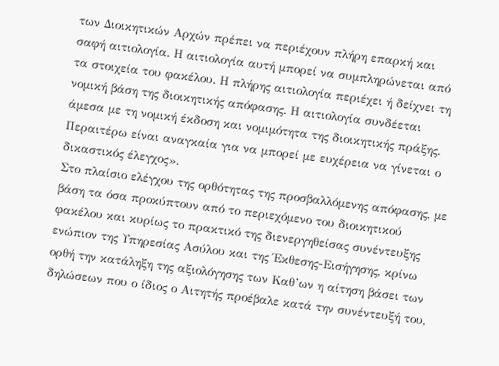των Διοικητικών Αρχών πρέπει να περιέχουν πλήρη επαρκή και σαφή αιτιολογία. Η αιτιολογία αυτή μπορεί να συμπληρώνεται από τα στοιχεία του φακέλου. Η πλήρης αιτιολογία περιέχει ή δείχνει τη νομική βάση της διοικητικής απόφασης. Η αιτιολογία συνδέεται άμεσα με τη νομική έκδοση και νομιμότητα της διοικητικής πράξης. Περαιτέρω είναι αναγκαία για να μπορεί με ευχέρεια να γίνεται ο δικαστικός έλεγχος».
Στο πλαίσιο ελέγχου της ορθότητας της προσβαλλόμενης απόφασης, με βάση τα όσα προκύπτουν από το περιεχόμενο του διοικητικού φακέλου και κυρίως το πρακτικό της διενεργηθείσας συνέντευξης ενώπιον της Υπηρεσίας Ασύλου και της Έκθεσης-Εισήγησης, κρίνω ορθή την κατάληξη της αξιολόγησης των Καθ’ων η αίτηση βάσει των δηλώσεων που ο ίδιος ο Αιτητής προέβαλε κατά την συνέντευξή του,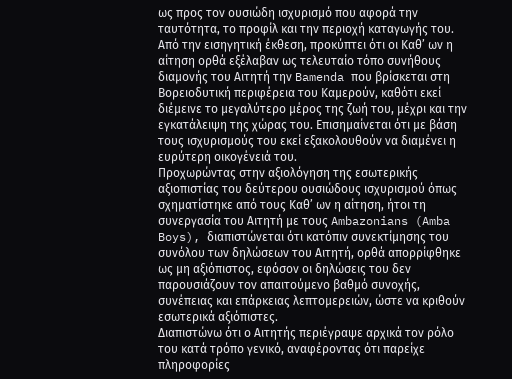ως προς τον ουσιώδη ισχυρισμό που αφορά την ταυτότητα, το προφίλ και την περιοχή καταγωγής του. Από την εισηγητική έκθεση, προκύπτει ότι οι Καθ’ ων η αίτηση ορθά εξέλαβαν ως τελευταίο τόπο συνήθους διαμονής του Αιτητή την Bamenda που βρίσκεται στη Βορειοδυτική περιφέρεια του Καμερούν, καθότι εκεί διέμεινε το μεγαλύτερο μέρος της ζωή του, μέχρι και την εγκατάλειψη της χώρας του. Επισημαίνεται ότι με βάση τους ισχυρισμούς του εκεί εξακολουθούν να διαμένει η ευρύτερη οικογένειά του.
Προχωρώντας στην αξιολόγηση της εσωτερικής αξιοπιστίας του δεύτερου ουσιώδους ισχυρισμού όπως σχηματίστηκε από τους Καθ’ ων η αίτηση, ήτοι τη συνεργασία του Αιτητή με τους Ambazonians (Amba Boys), διαπιστώνεται ότι κατόπιν συνεκτίμησης του συνόλου των δηλώσεων του Αιτητή, ορθά απορρίφθηκε ως μη αξιόπιστος, εφόσον οι δηλώσεις του δεν παρουσιάζουν τον απαιτούμενο βαθμό συνοχής, συνέπειας και επάρκειας λεπτομερειών, ώστε να κριθούν εσωτερικά αξιόπιστες.
Διαπιστώνω ότι ο Αιτητής περιέγραψε αρχικά τον ρόλο του κατά τρόπο γενικό, αναφέροντας ότι παρείχε πληροφορίες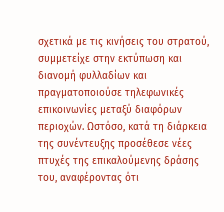σχετικά με τις κινήσεις του στρατού, συμμετείχε στην εκτύπωση και διανομή φυλλαδίων και πραγματοποιούσε τηλεφωνικές επικοινωνίες μεταξύ διαφόρων περιοχών. Ωστόσο, κατά τη διάρκεια της συνέντευξης προσέθεσε νέες πτυχές της επικαλούμενης δράσης του, αναφέροντας ότι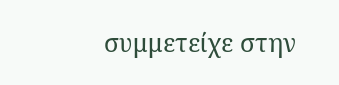συμμετείχε στην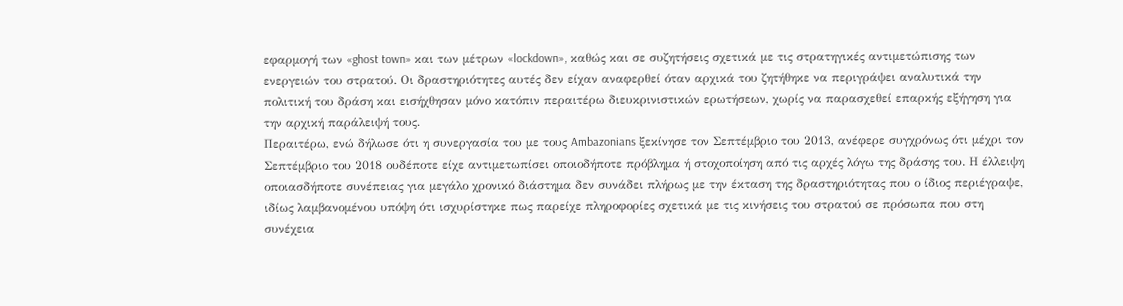εφαρμογή των «ghost town» και των μέτρων «lockdown», καθώς και σε συζητήσεις σχετικά με τις στρατηγικές αντιμετώπισης των ενεργειών του στρατού. Οι δραστηριότητες αυτές δεν είχαν αναφερθεί όταν αρχικά του ζητήθηκε να περιγράψει αναλυτικά την πολιτική του δράση και εισήχθησαν μόνο κατόπιν περαιτέρω διευκρινιστικών ερωτήσεων, χωρίς να παρασχεθεί επαρκής εξήγηση για την αρχική παράλειψή τους.
Περαιτέρω, ενώ δήλωσε ότι η συνεργασία του με τους Ambazonians ξεκίνησε τον Σεπτέμβριο του 2013, ανέφερε συγχρόνως ότι μέχρι τον Σεπτέμβριο του 2018 ουδέποτε είχε αντιμετωπίσει οποιοδήποτε πρόβλημα ή στοχοποίηση από τις αρχές λόγω της δράσης του. Η έλλειψη οποιασδήποτε συνέπειας για μεγάλο χρονικό διάστημα δεν συνάδει πλήρως με την έκταση της δραστηριότητας που ο ίδιος περιέγραψε, ιδίως λαμβανομένου υπόψη ότι ισχυρίστηκε πως παρείχε πληροφορίες σχετικά με τις κινήσεις του στρατού σε πρόσωπα που στη συνέχεια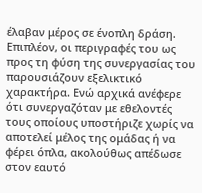έλαβαν μέρος σε ένοπλη δράση.
Επιπλέον, οι περιγραφές του ως προς τη φύση της συνεργασίας του παρουσιάζουν εξελικτικό χαρακτήρα. Ενώ αρχικά ανέφερε ότι συνεργαζόταν με εθελοντές τους οποίους υποστήριζε χωρίς να αποτελεί μέλος της ομάδας ή να φέρει όπλα, ακολούθως απέδωσε στον εαυτό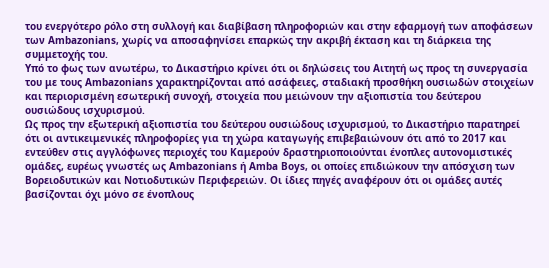του ενεργότερο ρόλο στη συλλογή και διαβίβαση πληροφοριών και στην εφαρμογή των αποφάσεων των Ambazonians, χωρίς να αποσαφηνίσει επαρκώς την ακριβή έκταση και τη διάρκεια της συμμετοχής του.
Υπό το φως των ανωτέρω, το Δικαστήριο κρίνει ότι οι δηλώσεις του Αιτητή ως προς τη συνεργασία του με τους Ambazonians χαρακτηρίζονται από ασάφειες, σταδιακή προσθήκη ουσιωδών στοιχείων και περιορισμένη εσωτερική συνοχή, στοιχεία που μειώνουν την αξιοπιστία του δεύτερου ουσιώδους ισχυρισμού.
Ως προς την εξωτερική αξιοπιστία του δεύτερου ουσιώδους ισχυρισμού, το Δικαστήριο παρατηρεί ότι οι αντικειμενικές πληροφορίες για τη χώρα καταγωγής επιβεβαιώνουν ότι από το 2017 και εντεύθεν στις αγγλόφωνες περιοχές του Καμερούν δραστηριοποιούνται ένοπλες αυτονομιστικές ομάδες, ευρέως γνωστές ως Ambazonians ή Amba Boys, οι οποίες επιδιώκουν την απόσχιση των Βορειοδυτικών και Νοτιοδυτικών Περιφερειών. Οι ίδιες πηγές αναφέρουν ότι οι ομάδες αυτές βασίζονται όχι μόνο σε ένοπλους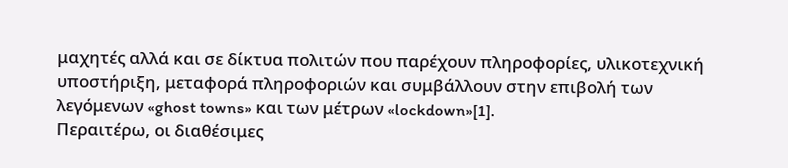μαχητές αλλά και σε δίκτυα πολιτών που παρέχουν πληροφορίες, υλικοτεχνική υποστήριξη, μεταφορά πληροφοριών και συμβάλλουν στην επιβολή των λεγόμενων «ghost towns» και των μέτρων «lockdown»[1].
Περαιτέρω, οι διαθέσιμες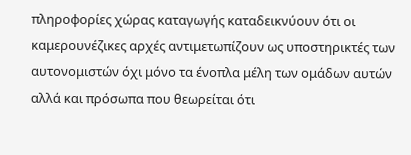πληροφορίες χώρας καταγωγής καταδεικνύουν ότι οι καμερουνέζικες αρχές αντιμετωπίζουν ως υποστηρικτές των αυτονομιστών όχι μόνο τα ένοπλα μέλη των ομάδων αυτών αλλά και πρόσωπα που θεωρείται ότι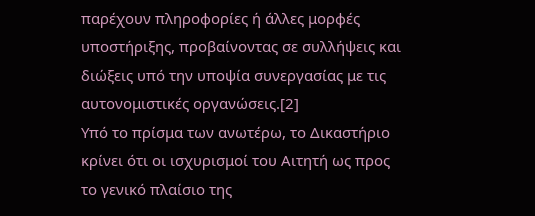παρέχουν πληροφορίες ή άλλες μορφές υποστήριξης, προβαίνοντας σε συλλήψεις και διώξεις υπό την υποψία συνεργασίας με τις αυτονομιστικές οργανώσεις.[2]
Υπό το πρίσμα των ανωτέρω, το Δικαστήριο κρίνει ότι οι ισχυρισμοί του Αιτητή ως προς το γενικό πλαίσιο της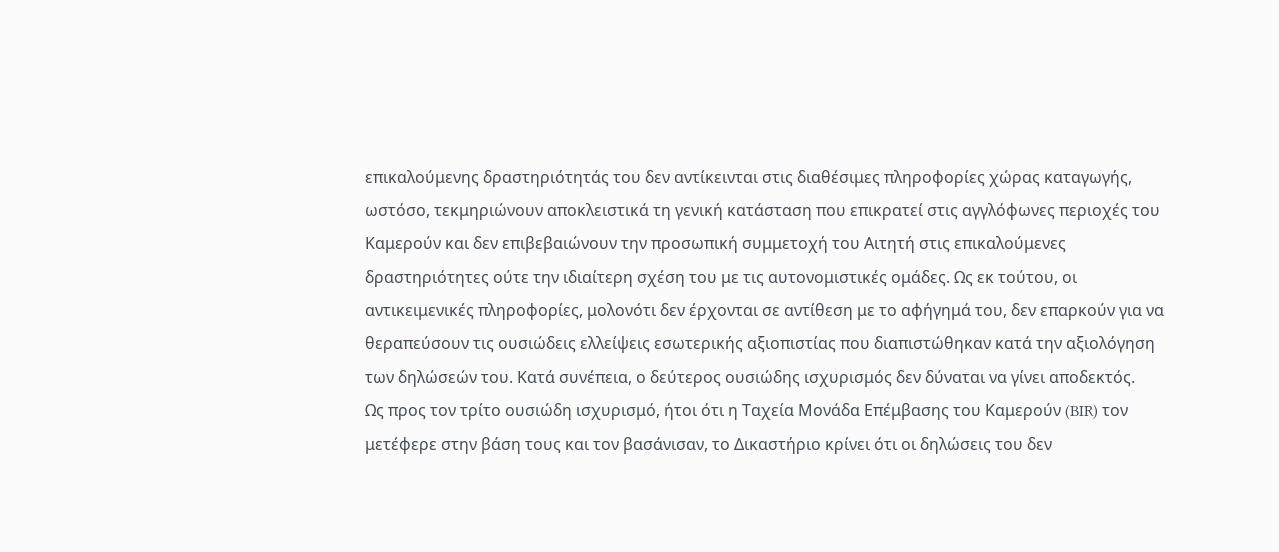επικαλούμενης δραστηριότητάς του δεν αντίκεινται στις διαθέσιμες πληροφορίες χώρας καταγωγής, ωστόσο, τεκμηριώνουν αποκλειστικά τη γενική κατάσταση που επικρατεί στις αγγλόφωνες περιοχές του Καμερούν και δεν επιβεβαιώνουν την προσωπική συμμετοχή του Αιτητή στις επικαλούμενες δραστηριότητες ούτε την ιδιαίτερη σχέση του με τις αυτονομιστικές ομάδες. Ως εκ τούτου, οι αντικειμενικές πληροφορίες, μολονότι δεν έρχονται σε αντίθεση με το αφήγημά του, δεν επαρκούν για να θεραπεύσουν τις ουσιώδεις ελλείψεις εσωτερικής αξιοπιστίας που διαπιστώθηκαν κατά την αξιολόγηση των δηλώσεών του. Κατά συνέπεια, ο δεύτερος ουσιώδης ισχυρισμός δεν δύναται να γίνει αποδεκτός.
Ως προς τον τρίτο ουσιώδη ισχυρισμό, ήτοι ότι η Ταχεία Μονάδα Επέμβασης του Καμερούν (BIR) τον μετέφερε στην βάση τους και τον βασάνισαν, το Δικαστήριο κρίνει ότι οι δηλώσεις του δεν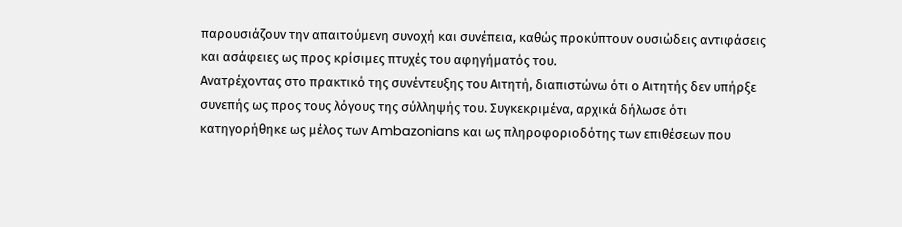παρουσιάζουν την απαιτούμενη συνοχή και συνέπεια, καθώς προκύπτουν ουσιώδεις αντιφάσεις και ασάφειες ως προς κρίσιμες πτυχές του αφηγήματός του.
Ανατρέχοντας στο πρακτικό της συνέντευξης του Αιτητή, διαπιστώνω ότι ο Αιτητής δεν υπήρξε συνεπής ως προς τους λόγους της σύλληψής του. Συγκεκριμένα, αρχικά δήλωσε ότι κατηγορήθηκε ως μέλος των Ambazonians και ως πληροφοριοδότης των επιθέσεων που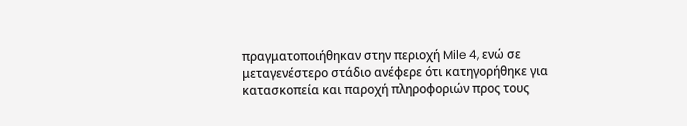πραγματοποιήθηκαν στην περιοχή Mile 4, ενώ σε μεταγενέστερο στάδιο ανέφερε ότι κατηγορήθηκε για κατασκοπεία και παροχή πληροφοριών προς τους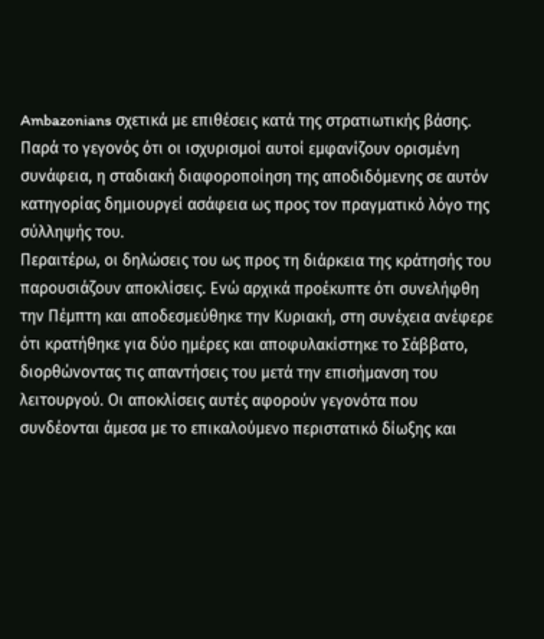Ambazonians σχετικά με επιθέσεις κατά της στρατιωτικής βάσης. Παρά το γεγονός ότι οι ισχυρισμοί αυτοί εμφανίζουν ορισμένη συνάφεια, η σταδιακή διαφοροποίηση της αποδιδόμενης σε αυτόν κατηγορίας δημιουργεί ασάφεια ως προς τον πραγματικό λόγο της σύλληψής του.
Περαιτέρω, οι δηλώσεις του ως προς τη διάρκεια της κράτησής του παρουσιάζουν αποκλίσεις. Ενώ αρχικά προέκυπτε ότι συνελήφθη την Πέμπτη και αποδεσμεύθηκε την Κυριακή, στη συνέχεια ανέφερε ότι κρατήθηκε για δύο ημέρες και αποφυλακίστηκε το Σάββατο, διορθώνοντας τις απαντήσεις του μετά την επισήμανση του λειτουργού. Οι αποκλίσεις αυτές αφορούν γεγονότα που συνδέονται άμεσα με το επικαλούμενο περιστατικό δίωξης και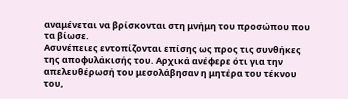αναμένεται να βρίσκονται στη μνήμη του προσώπου που τα βίωσε.
Ασυνέπειες εντοπίζονται επίσης ως προς τις συνθήκες της αποφυλάκισής του. Αρχικά ανέφερε ότι για την απελευθέρωσή του μεσολάβησαν η μητέρα του τέκνου του,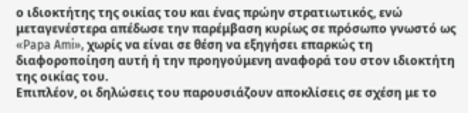ο ιδιοκτήτης της οικίας του και ένας πρώην στρατιωτικός, ενώ μεταγενέστερα απέδωσε την παρέμβαση κυρίως σε πρόσωπο γνωστό ως «Papa Ami», χωρίς να είναι σε θέση να εξηγήσει επαρκώς τη διαφοροποίηση αυτή ή την προηγούμενη αναφορά του στον ιδιοκτήτη της οικίας του.
Επιπλέον, οι δηλώσεις του παρουσιάζουν αποκλίσεις σε σχέση με το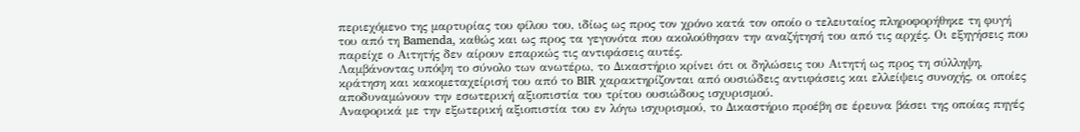περιεχόμενο της μαρτυρίας του φίλου του, ιδίως ως προς τον χρόνο κατά τον οποίο ο τελευταίος πληροφορήθηκε τη φυγή του από τη Bamenda, καθώς και ως προς τα γεγονότα που ακολούθησαν την αναζήτησή του από τις αρχές. Οι εξηγήσεις που παρείχε ο Αιτητής δεν αίρουν επαρκώς τις αντιφάσεις αυτές.
Λαμβάνοντας υπόψη το σύνολο των ανωτέρω, το Δικαστήριο κρίνει ότι οι δηλώσεις του Αιτητή ως προς τη σύλληψη, κράτηση και κακομεταχείρισή του από το BIR χαρακτηρίζονται από ουσιώδεις αντιφάσεις και ελλείψεις συνοχής, οι οποίες αποδυναμώνουν την εσωτερική αξιοπιστία του τρίτου ουσιώδους ισχυρισμού.
Αναφορικά με την εξωτερική αξιοπιστία του εν λόγω ισχυρισμού, το Δικαστήριο προέβη σε έρευνα βάσει της οποίας πηγές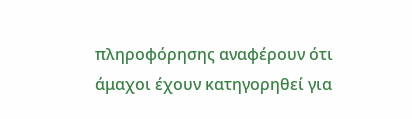πληροφόρησης αναφέρουν ότι άμαχοι έχουν κατηγορηθεί για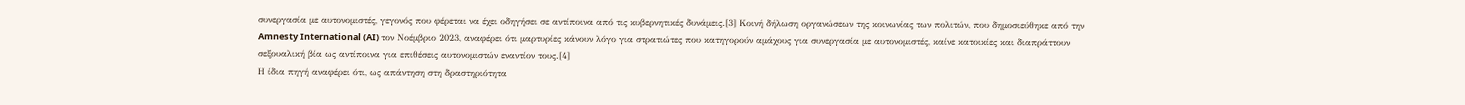συνεργασία με αυτονομιστές, γεγονός που φέρεται να έχει οδηγήσει σε αντίποινα από τις κυβερνητικές δυνάμεις.[3] Κοινή δήλωση οργανώσεων της κοινωνίας των πολιτών, που δημοσιεύθηκε από την Amnesty International (AI) τον Νοέμβριο 2023, αναφέρει ότι μαρτυρίες κάνουν λόγο για στρατιώτες που κατηγορούν αμάχους για συνεργασία με αυτονομιστές, καίνε κατοικίες και διαπράττουν σεξουαλική βία ως αντίποινα για επιθέσεις αυτονομιστών εναντίον τους.[4]
Η ίδια πηγή αναφέρει ότι, ως απάντηση στη δραστηριότητα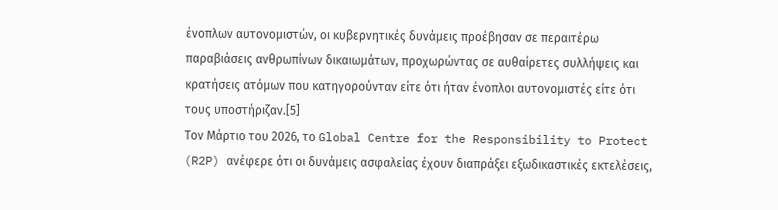ένοπλων αυτονομιστών, οι κυβερνητικές δυνάμεις προέβησαν σε περαιτέρω παραβιάσεις ανθρωπίνων δικαιωμάτων, προχωρώντας σε αυθαίρετες συλλήψεις και κρατήσεις ατόμων που κατηγορούνταν είτε ότι ήταν ένοπλοι αυτονομιστές είτε ότι τους υποστήριζαν.[5]
Τον Μάρτιο του 2026, το Global Centre for the Responsibility to Protect (R2P) ανέφερε ότι οι δυνάμεις ασφαλείας έχουν διαπράξει εξωδικαστικές εκτελέσεις,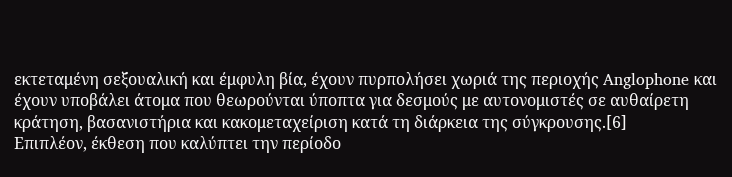εκτεταμένη σεξουαλική και έμφυλη βία, έχουν πυρπολήσει χωριά της περιοχής Anglophone και έχουν υποβάλει άτομα που θεωρούνται ύποπτα για δεσμούς με αυτονομιστές σε αυθαίρετη κράτηση, βασανιστήρια και κακομεταχείριση κατά τη διάρκεια της σύγκρουσης.[6]
Επιπλέον, έκθεση που καλύπτει την περίοδο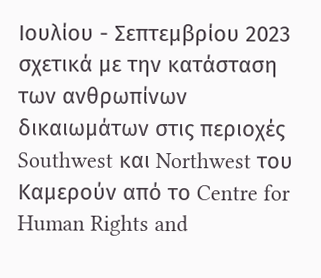Ιουλίου - Σεπτεμβρίου 2023 σχετικά με την κατάσταση των ανθρωπίνων δικαιωμάτων στις περιοχές Southwest και Northwest του Καμερούν από το Centre for Human Rights and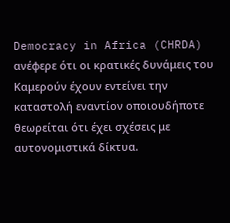Democracy in Africa (CHRDA) ανέφερε ότι οι κρατικές δυνάμεις του Καμερούν έχουν εντείνει την καταστολή εναντίον οποιουδήποτε θεωρείται ότι έχει σχέσεις με αυτονομιστικά δίκτυα.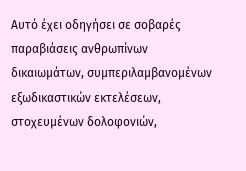Αυτό έχει οδηγήσει σε σοβαρές παραβιάσεις ανθρωπίνων δικαιωμάτων, συμπεριλαμβανομένων εξωδικαστικών εκτελέσεων, στοχευμένων δολοφονιών,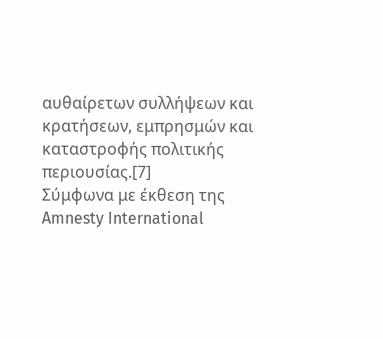αυθαίρετων συλλήψεων και κρατήσεων, εμπρησμών και καταστροφής πολιτικής περιουσίας.[7]
Σύμφωνα με έκθεση της Amnesty International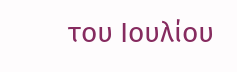του Ιουλίου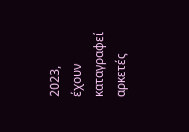2023, έχουν καταγραφεί αρκετές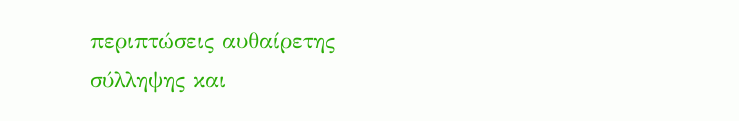περιπτώσεις αυθαίρετης σύλληψης και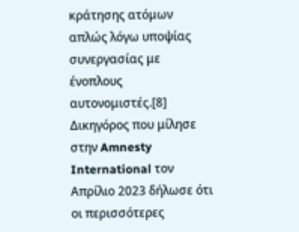κράτησης ατόμων απλώς λόγω υποψίας συνεργασίας με ένοπλους αυτονομιστές.[8] Δικηγόρος που μίλησε στην Amnesty International τον Απρίλιο 2023 δήλωσε ότι οι περισσότερες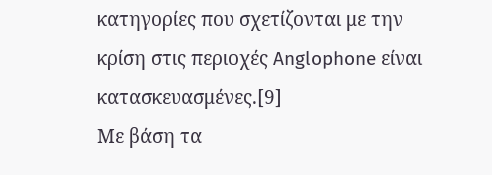κατηγορίες που σχετίζονται με την κρίση στις περιοχές Anglophone είναι κατασκευασμένες.[9]
Με βάση τα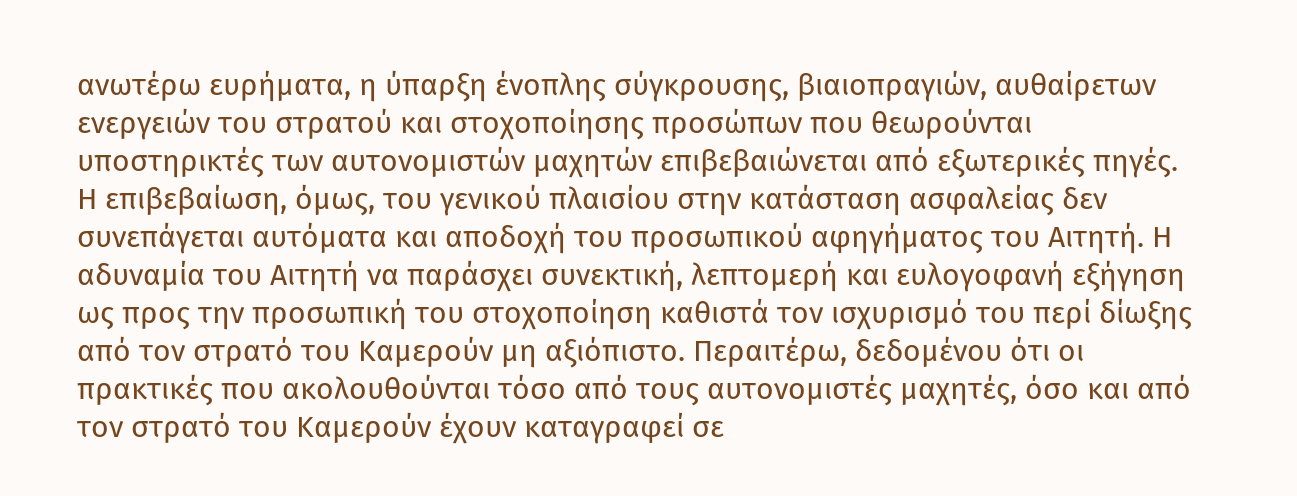ανωτέρω ευρήματα, η ύπαρξη ένοπλης σύγκρουσης, βιαιοπραγιών, αυθαίρετων ενεργειών του στρατού και στοχοποίησης προσώπων που θεωρούνται υποστηρικτές των αυτονομιστών μαχητών επιβεβαιώνεται από εξωτερικές πηγές. Η επιβεβαίωση, όμως, του γενικού πλαισίου στην κατάσταση ασφαλείας δεν συνεπάγεται αυτόματα και αποδοχή του προσωπικού αφηγήματος του Αιτητή. Η αδυναμία του Αιτητή να παράσχει συνεκτική, λεπτομερή και ευλογοφανή εξήγηση ως προς την προσωπική του στοχοποίηση καθιστά τον ισχυρισμό του περί δίωξης από τον στρατό του Καμερούν μη αξιόπιστο. Περαιτέρω, δεδομένου ότι οι πρακτικές που ακολουθούνται τόσο από τους αυτονομιστές μαχητές, όσο και από τον στρατό του Καμερούν έχουν καταγραφεί σε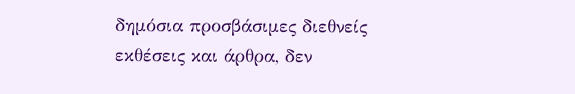δημόσια προσβάσιμες διεθνείς εκθέσεις και άρθρα, δεν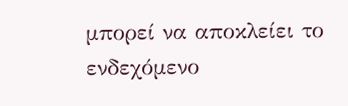μπορεί να αποκλείει το ενδεχόμενο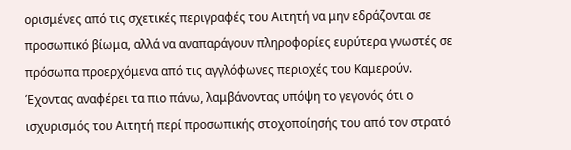ορισμένες από τις σχετικές περιγραφές του Αιτητή να μην εδράζονται σε προσωπικό βίωμα, αλλά να αναπαράγουν πληροφορίες ευρύτερα γνωστές σε πρόσωπα προερχόμενα από τις αγγλόφωνες περιοχές του Καμερούν.
Έχοντας αναφέρει τα πιο πάνω, λαμβάνοντας υπόψη το γεγονός ότι ο ισχυρισμός του Αιτητή περί προσωπικής στοχοποίησής του από τον στρατό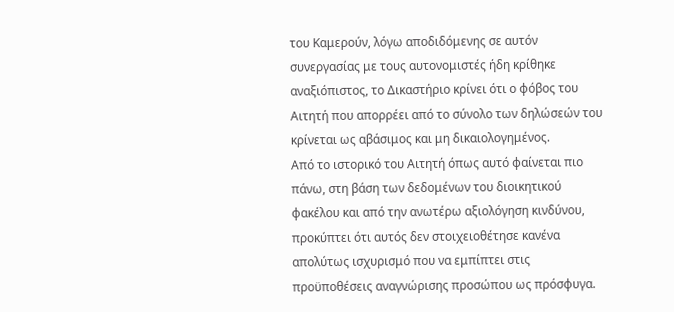του Καμερούν, λόγω αποδιδόμενης σε αυτόν συνεργασίας με τους αυτονομιστές ήδη κρίθηκε αναξιόπιστος, το Δικαστήριο κρίνει ότι ο φόβος του Αιτητή που απορρέει από το σύνολο των δηλώσεών του κρίνεται ως αβάσιμος και μη δικαιολογημένος.
Από το ιστορικό του Αιτητή όπως αυτό φαίνεται πιο πάνω, στη βάση των δεδομένων του διοικητικού φακέλου και από την ανωτέρω αξιολόγηση κινδύνου, προκύπτει ότι αυτός δεν στοιχειοθέτησε κανένα απολύτως ισχυρισμό που να εμπίπτει στις προϋποθέσεις αναγνώρισης προσώπου ως πρόσφυγα.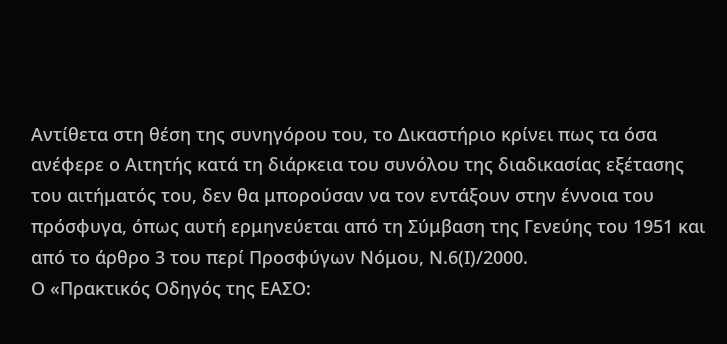Αντίθετα στη θέση της συνηγόρου του, το Δικαστήριο κρίνει πως τα όσα ανέφερε ο Αιτητής κατά τη διάρκεια του συνόλου της διαδικασίας εξέτασης του αιτήματός του, δεν θα μπορούσαν να τον εντάξουν στην έννοια του πρόσφυγα, όπως αυτή ερμηνεύεται από τη Σύμβαση της Γενεύης του 1951 και από το άρθρο 3 του περί Προσφύγων Νόμου, Ν.6(Ι)/2000.
Ο «Πρακτικός Οδηγός της ΕΑΣΟ: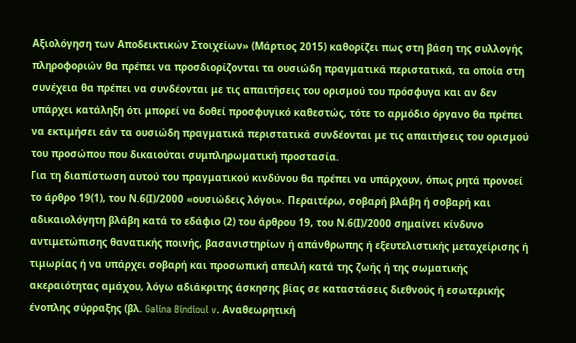Αξιολόγηση των Αποδεικτικών Στοιχείων» (Μάρτιος 2015) καθορίζει πως στη βάση της συλλογής πληροφοριών θα πρέπει να προσδιορίζονται τα ουσιώδη πραγματικά περιστατικά, τα οποία στη συνέχεια θα πρέπει να συνδέονται με τις απαιτήσεις του ορισμού του πρόσφυγα και αν δεν υπάρχει κατάληξη ότι μπορεί να δοθεί προσφυγικό καθεστώς, τότε το αρμόδιο όργανο θα πρέπει να εκτιμήσει εάν τα ουσιώδη πραγματικά περιστατικά συνδέονται με τις απαιτήσεις του ορισμού του προσώπου που δικαιούται συμπληρωματική προστασία.
Για τη διαπίστωση αυτού του πραγματικού κινδύνου θα πρέπει να υπάρχουν, όπως ρητά προνοεί το άρθρο 19(1), του Ν.6(Ι)/2000 «ουσιώδεις λόγοι». Περαιτέρω, σοβαρή βλάβη ή σοβαρή και αδικαιολόγητη βλάβη κατά το εδάφιο (2) του άρθρου 19, του Ν.6(Ι)/2000 σημαίνει κίνδυνο αντιμετώπισης θανατικής ποινής, βασανιστηρίων ή απάνθρωπης ή εξευτελιστικής μεταχείρισης ή τιμωρίας ή να υπάρχει σοβαρή και προσωπική απειλή κατά της ζωής ή της σωματικής ακεραιότητας αμάχου, λόγω αδιάκριτης άσκησης βίας σε καταστάσεις διεθνούς ή εσωτερικής ένοπλης σύρραξης (βλ. Galina Bindioul v. Αναθεωρητική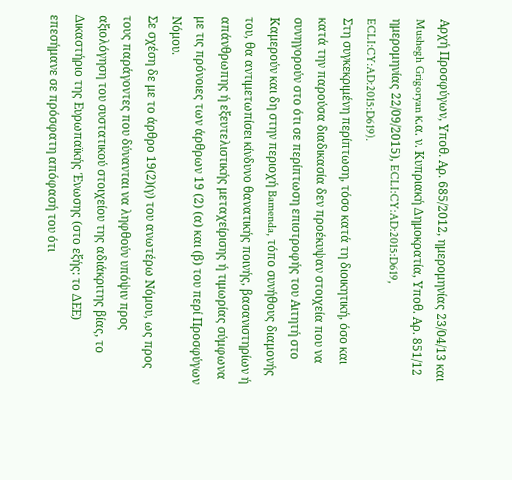Αρχή Προσφύγων, Υποθ. Αρ. 685/2012, ημερομηνίας 23/04/13 και Mushegh Grigoryan κ.α. ν. Κυπριακή Δημοκρατία, Υποθ. Αρ. 851/12 ημερομηνίας 22/09/2015), ECLI:CY:AD:2015:D619, ECLI:CY:AD:2015:D619).
Στη συγκεκριμένη περίπτωση, τόσο κατά τη διοικητική, όσο και κατά την παρούσα διαδικασία δεν προέκυψαν στοιχεία που να συνηγορούν στο ότι σε περίπτωση επιστροφής του Αιτητή στο Καμερούν και δη στην περιοχή Bamenda, τόπο συνήθους διαμονής του, θα αντιμετωπίσει κίνδυνο θανατικής ποινής, βασανιστηρίων ή απάνθρωπης ή εξευτελιστικής μεταχείρισης ή τιμωρίας σύμφωνα με τις πρόνοιες των άρθρων 19 (2) (α) και (β) του περί Προσφύγων Νόμου.
Σε σχέση δε με το άρθρο 19(2)(γ) του ανωτέρω Νόμου, ως προς τους παράγοντες που δύνανται να ληφθούν υπόψιν προς αξιολόγηση του συστατικού στοιχείου της αδιάκριτης βίας, το Δικαστήριο της Ευρωπαϊκής Ένωσης (στο εξής: το ΔΕΕ) επεσήμανε σε πρόσφατη απόφασή του ότι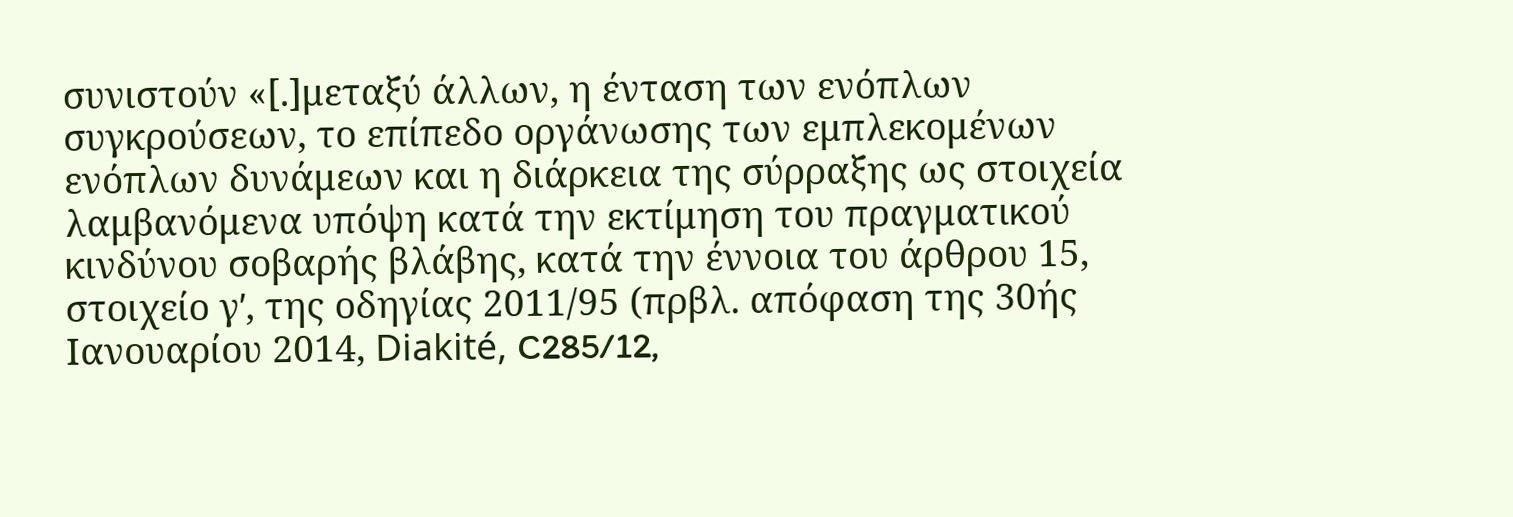συνιστούν «[.]μεταξύ άλλων, η ένταση των ενόπλων συγκρούσεων, το επίπεδο οργάνωσης των εμπλεκομένων ενόπλων δυνάμεων και η διάρκεια της σύρραξης ως στοιχεία λαμβανόμενα υπόψη κατά την εκτίμηση του πραγματικού κινδύνου σοβαρής βλάβης, κατά την έννοια του άρθρου 15, στοιχείο γʹ, της οδηγίας 2011/95 (πρβλ. απόφαση της 30ής Ιανουαρίου 2014, Diakité, C285/12,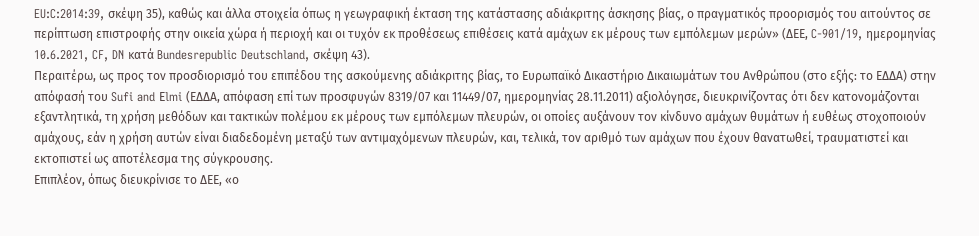EU:C:2014:39, σκέψη 35), καθώς και άλλα στοιχεία όπως η γεωγραφική έκταση της κατάστασης αδιάκριτης άσκησης βίας, ο πραγματικός προορισμός του αιτούντος σε περίπτωση επιστροφής στην οικεία χώρα ή περιοχή και οι τυχόν εκ προθέσεως επιθέσεις κατά αμάχων εκ μέρους των εμπόλεμων μερών» (ΔΕΕ, C-901/19, ημερομηνίας 10.6.2021, CF, DN κατά Bundesrepublic Deutschland, σκέψη 43).
Περαιτέρω, ως προς τον προσδιορισμό του επιπέδου της ασκούμενης αδιάκριτης βίας, το Ευρωπαϊκό Δικαστήριο Δικαιωμάτων του Ανθρώπου (στο εξής: το ΕΔΔΑ) στην απόφασή του Sufi and Εlmi (ΕΔΔΑ, απόφαση επί των προσφυγών 8319/07 και 11449/07, ημερομηνίας 28.11.2011) αξιολόγησε, διευκρινίζοντας ότι δεν κατονομάζονται εξαντλητικά, τη χρήση μεθόδων και τακτικών πολέμου εκ μέρους των εμπόλεμων πλευρών, οι οποίες αυξάνουν τον κίνδυνο αμάχων θυμάτων ή ευθέως στοχοποιούν αμάχους, εάν η χρήση αυτών είναι διαδεδομένη μεταξύ των αντιμαχόμενων πλευρών, και, τελικά, τον αριθμό των αμάχων που έχουν θανατωθεί, τραυματιστεί και εκτοπιστεί ως αποτέλεσμα της σύγκρουσης.
Επιπλέον, όπως διευκρίνισε το ΔΕΕ, «ο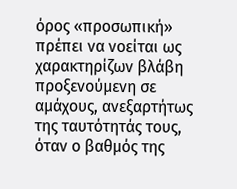όρος «προσωπική» πρέπει να νοείται ως χαρακτηρίζων βλάβη προξενούμενη σε αμάχους, ανεξαρτήτως της ταυτότητάς τους, όταν ο βαθμός της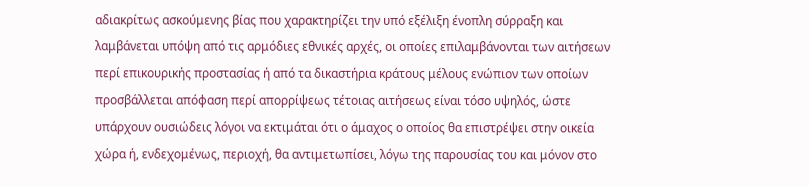αδιακρίτως ασκούμενης βίας που χαρακτηρίζει την υπό εξέλιξη ένοπλη σύρραξη και λαμβάνεται υπόψη από τις αρμόδιες εθνικές αρχές, οι οποίες επιλαμβάνονται των αιτήσεων περί επικουρικής προστασίας ή από τα δικαστήρια κράτους μέλους ενώπιον των οποίων προσβάλλεται απόφαση περί απορρίψεως τέτοιας αιτήσεως είναι τόσο υψηλός, ώστε υπάρχουν ουσιώδεις λόγοι να εκτιμάται ότι ο άμαχος ο οποίος θα επιστρέψει στην οικεία χώρα ή, ενδεχομένως, περιοχή, θα αντιμετωπίσει, λόγω της παρουσίας του και μόνον στο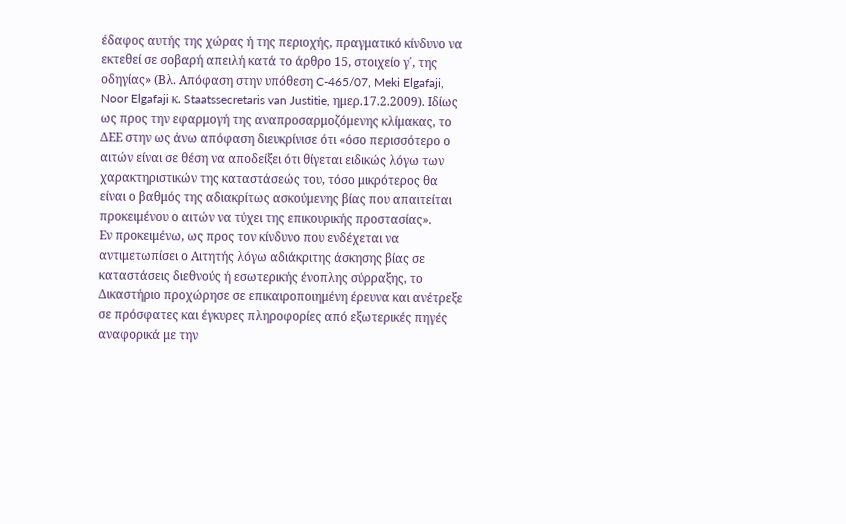έδαφος αυτής της χώρας ή της περιοχής, πραγματικό κίνδυνο να εκτεθεί σε σοβαρή απειλή κατά το άρθρο 15, στοιχείο γ΄, της οδηγίας» (Βλ. Απόφαση στην υπόθεση C-465/07, Meki Elgafaji, Noor Elgafaji κ. Staatssecretaris van Justitie, ημερ.17.2.2009). Ιδίως ως προς την εφαρμογή της αναπροσαρμοζόμενης κλίμακας, το ΔΕΕ στην ως άνω απόφαση διευκρίνισε ότι «όσο περισσότερο ο αιτών είναι σε θέση να αποδείξει ότι θίγεται ειδικώς λόγω των χαρακτηριστικών της καταστάσεώς του, τόσο μικρότερος θα είναι ο βαθμός της αδιακρίτως ασκούμενης βίας που απαιτείται προκειμένου ο αιτών να τύχει της επικουρικής προστασίας».
Εν προκειμένω, ως προς τον κίνδυνο που ενδέχεται να αντιμετωπίσει ο Αιτητής λόγω αδιάκριτης άσκησης βίας σε καταστάσεις διεθνούς ή εσωτερικής ένοπλης σύρραξης, το Δικαστήριο προχώρησε σε επικαιροποιημένη έρευνα και ανέτρεξε σε πρόσφατες και έγκυρες πληροφορίες από εξωτερικές πηγές αναφορικά με την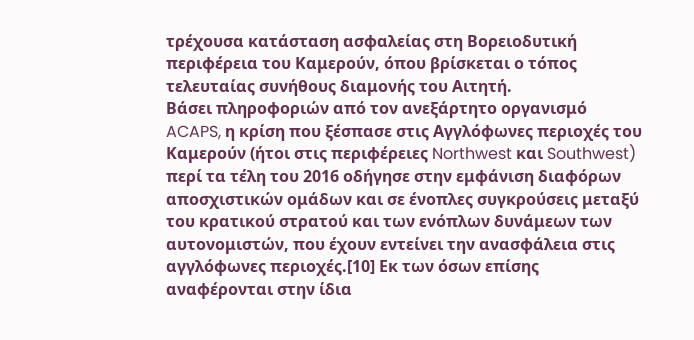τρέχουσα κατάσταση ασφαλείας στη Βορειοδυτική περιφέρεια του Καμερούν, όπου βρίσκεται ο τόπος τελευταίας συνήθους διαμονής του Αιτητή.
Βάσει πληροφοριών από τον ανεξάρτητο οργανισμό ACAPS, η κρίση που ξέσπασε στις Αγγλόφωνες περιοχές του Καμερούν (ήτοι στις περιφέρειες Northwest και Southwest) περί τα τέλη του 2016 οδήγησε στην εμφάνιση διαφόρων αποσχιστικών ομάδων και σε ένοπλες συγκρούσεις μεταξύ του κρατικού στρατού και των ενόπλων δυνάμεων των αυτονομιστών, που έχουν εντείνει την ανασφάλεια στις αγγλόφωνες περιοχές.[10] Εκ των όσων επίσης αναφέρονται στην ίδια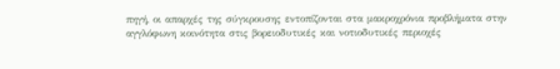πηγή, οι απαρχές της σύγκρουσης εντοπίζονται στα μακροχρόνια προβλήματα στην αγγλόφωνη κοινότητα στις βορειοδυτικές και νοτιοδυτικές περιοχές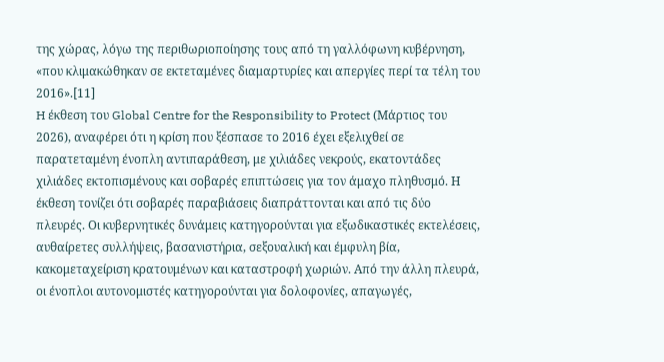της χώρας, λόγω της περιθωριοποίησης τους από τη γαλλόφωνη κυβέρνηση, «που κλιμακώθηκαν σε εκτεταμένες διαμαρτυρίες και απεργίες περί τα τέλη του 2016».[11]
H έκθεση του Global Centre for the Responsibility to Protect (Μάρτιος του 2026), αναφέρει ότι η κρίση που ξέσπασε το 2016 έχει εξελιχθεί σε παρατεταμένη ένοπλη αντιπαράθεση, με χιλιάδες νεκρούς, εκατοντάδες χιλιάδες εκτοπισμένους και σοβαρές επιπτώσεις για τον άμαχο πληθυσμό. Η έκθεση τονίζει ότι σοβαρές παραβιάσεις διαπράττονται και από τις δύο πλευρές. Οι κυβερνητικές δυνάμεις κατηγορούνται για εξωδικαστικές εκτελέσεις, αυθαίρετες συλλήψεις, βασανιστήρια, σεξουαλική και έμφυλη βία, κακομεταχείριση κρατουμένων και καταστροφή χωριών. Από την άλλη πλευρά, οι ένοπλοι αυτονομιστές κατηγορούνται για δολοφονίες, απαγωγές,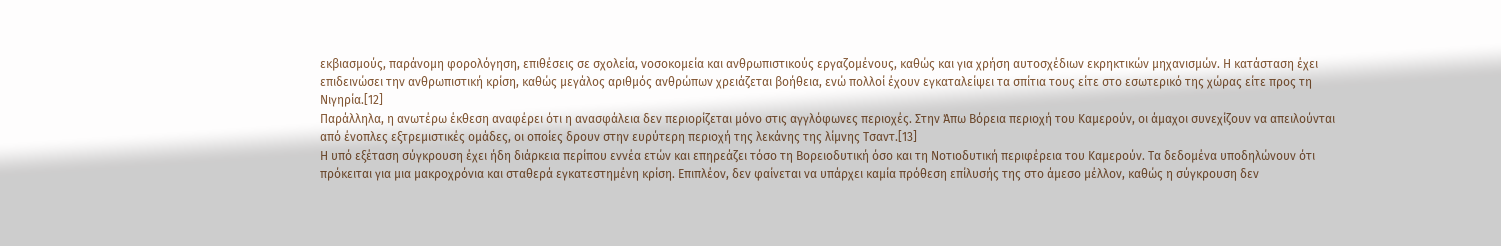εκβιασμούς, παράνομη φορολόγηση, επιθέσεις σε σχολεία, νοσοκομεία και ανθρωπιστικούς εργαζομένους, καθώς και για χρήση αυτοσχέδιων εκρηκτικών μηχανισμών. Η κατάσταση έχει επιδεινώσει την ανθρωπιστική κρίση, καθώς μεγάλος αριθμός ανθρώπων χρειάζεται βοήθεια, ενώ πολλοί έχουν εγκαταλείψει τα σπίτια τους είτε στο εσωτερικό της χώρας είτε προς τη Νιγηρία.[12]
Παράλληλα, η ανωτέρω έκθεση αναφέρει ότι η ανασφάλεια δεν περιορίζεται μόνο στις αγγλόφωνες περιοχές. Στην Άπω Βόρεια περιοχή του Καμερούν, οι άμαχοι συνεχίζουν να απειλούνται από ένοπλες εξτρεμιστικές ομάδες, οι οποίες δρουν στην ευρύτερη περιοχή της λεκάνης της λίμνης Τσαντ.[13]
Η υπό εξέταση σύγκρουση έχει ήδη διάρκεια περίπου εννέα ετών και επηρεάζει τόσο τη Βορειοδυτική όσο και τη Νοτιοδυτική περιφέρεια του Καμερούν. Τα δεδομένα υποδηλώνουν ότι πρόκειται για μια μακροχρόνια και σταθερά εγκατεστημένη κρίση. Επιπλέον, δεν φαίνεται να υπάρχει καμία πρόθεση επίλυσής της στο άμεσο μέλλον, καθώς η σύγκρουση δεν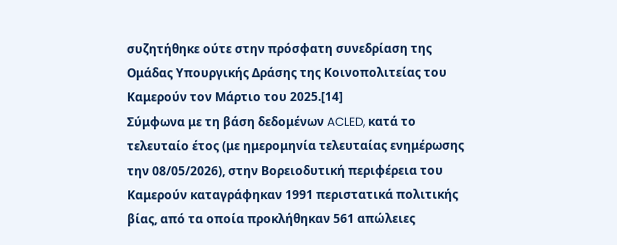συζητήθηκε ούτε στην πρόσφατη συνεδρίαση της Ομάδας Υπουργικής Δράσης της Κοινοπολιτείας του Καμερούν τον Μάρτιο του 2025.[14]
Σύμφωνα με τη βάση δεδομένων ACLED, κατά το τελευταίο έτος (με ημερομηνία τελευταίας ενημέρωσης την 08/05/2026), στην Βορειοδυτική περιφέρεια του Καμερούν καταγράφηκαν 1991 περιστατικά πολιτικής βίας, από τα οποία προκλήθηκαν 561 απώλειες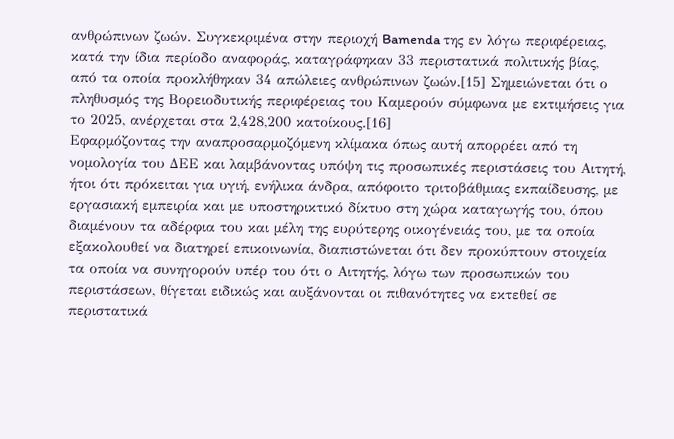ανθρώπινων ζωών. Συγκεκριμένα στην περιοχή Bamenda της εν λόγω περιφέρειας, κατά την ίδια περίοδο αναφοράς, καταγράφηκαν 33 περιστατικά πολιτικής βίας, από τα οποία προκλήθηκαν 34 απώλειες ανθρώπινων ζωών.[15] Σημειώνεται ότι ο πληθυσμός της Βορειοδυτικής περιφέρειας του Καμερούν σύμφωνα με εκτιμήσεις για το 2025, ανέρχεται στα 2,428,200 κατοίκους.[16]
Εφαρμόζοντας την αναπροσαρμοζόμενη κλίμακα όπως αυτή απορρέει από τη νομολογία του ΔΕΕ και λαμβάνοντας υπόψη τις προσωπικές περιστάσεις του Αιτητή, ήτοι ότι πρόκειται για υγιή, ενήλικα άνδρα, απόφοιτο τριτοβάθμιας εκπαίδευσης, με εργασιακή εμπειρία και με υποστηρικτικό δίκτυο στη χώρα καταγωγής του, όπου διαμένουν τα αδέρφια του και μέλη της ευρύτερης οικογένειάς του, με τα οποία εξακολουθεί να διατηρεί επικοινωνία, διαπιστώνεται ότι δεν προκύπτουν στοιχεία τα οποία να συνηγορούν υπέρ του ότι ο Αιτητής, λόγω των προσωπικών του περιστάσεων, θίγεται ειδικώς και αυξάνονται οι πιθανότητες να εκτεθεί σε περιστατικά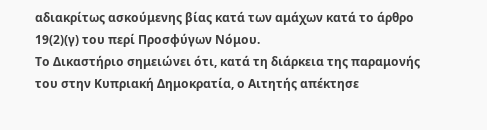αδιακρίτως ασκούμενης βίας κατά των αμάχων κατά το άρθρο 19(2)(γ) του περί Προσφύγων Νόμου.
Το Δικαστήριο σημειώνει ότι, κατά τη διάρκεια της παραμονής του στην Κυπριακή Δημοκρατία, ο Αιτητής απέκτησε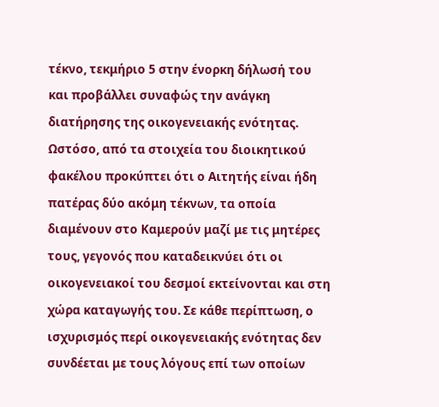τέκνο, τεκμήριο 5 στην ένορκη δήλωσή του και προβάλλει συναφώς την ανάγκη διατήρησης της οικογενειακής ενότητας. Ωστόσο, από τα στοιχεία του διοικητικού φακέλου προκύπτει ότι ο Αιτητής είναι ήδη πατέρας δύο ακόμη τέκνων, τα οποία διαμένουν στο Καμερούν μαζί με τις μητέρες τους, γεγονός που καταδεικνύει ότι οι οικογενειακοί του δεσμοί εκτείνονται και στη χώρα καταγωγής του. Σε κάθε περίπτωση, ο ισχυρισμός περί οικογενειακής ενότητας δεν συνδέεται με τους λόγους επί των οποίων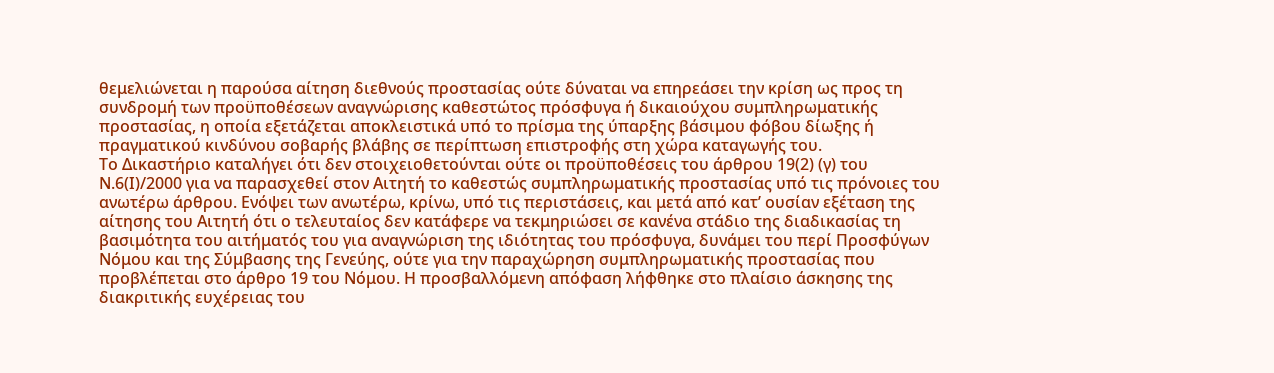θεμελιώνεται η παρούσα αίτηση διεθνούς προστασίας ούτε δύναται να επηρεάσει την κρίση ως προς τη συνδρομή των προϋποθέσεων αναγνώρισης καθεστώτος πρόσφυγα ή δικαιούχου συμπληρωματικής προστασίας, η οποία εξετάζεται αποκλειστικά υπό το πρίσμα της ύπαρξης βάσιμου φόβου δίωξης ή πραγματικού κινδύνου σοβαρής βλάβης σε περίπτωση επιστροφής στη χώρα καταγωγής του.
Το Δικαστήριο καταλήγει ότι δεν στοιχειοθετούνται ούτε οι προϋποθέσεις του άρθρου 19(2) (γ) του Ν.6(Ι)/2000 για να παρασχεθεί στον Αιτητή το καθεστώς συμπληρωματικής προστασίας υπό τις πρόνοιες του ανωτέρω άρθρου. Ενόψει των ανωτέρω, κρίνω, υπό τις περιστάσεις, και μετά από κατ’ ουσίαν εξέταση της αίτησης του Αιτητή ότι ο τελευταίος δεν κατάφερε να τεκμηριώσει σε κανένα στάδιο της διαδικασίας τη βασιμότητα του αιτήματός του για αναγνώριση της ιδιότητας του πρόσφυγα, δυνάμει του περί Προσφύγων Νόμου και της Σύμβασης της Γενεύης, ούτε για την παραχώρηση συμπληρωματικής προστασίας που προβλέπεται στο άρθρο 19 του Νόμου. Η προσβαλλόμενη απόφαση λήφθηκε στο πλαίσιο άσκησης της διακριτικής ευχέρειας του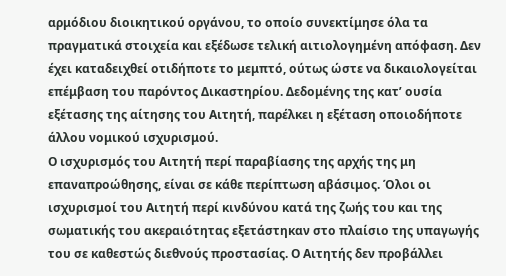αρμόδιου διοικητικού οργάνου, το οποίο συνεκτίμησε όλα τα πραγματικά στοιχεία και εξέδωσε τελική αιτιολογημένη απόφαση. Δεν έχει καταδειχθεί οτιδήποτε το μεμπτό, ούτως ώστε να δικαιολογείται επέμβαση του παρόντος Δικαστηρίου. Δεδομένης της κατ’ ουσία εξέτασης της αίτησης του Αιτητή, παρέλκει η εξέταση οποιοδήποτε άλλου νομικού ισχυρισμού.
Ο ισχυρισμός του Αιτητή περί παραβίασης της αρχής της μη επαναπροώθησης, είναι σε κάθε περίπτωση αβάσιμος. Όλοι οι ισχυρισμοί του Αιτητή περί κινδύνου κατά της ζωής του και της σωματικής του ακεραιότητας εξετάστηκαν στο πλαίσιο της υπαγωγής του σε καθεστώς διεθνούς προστασίας. Ο Αιτητής δεν προβάλλει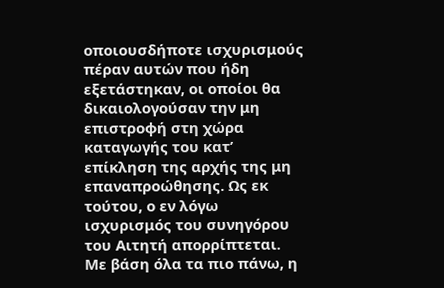οποιουσδήποτε ισχυρισμούς πέραν αυτών που ήδη εξετάστηκαν, οι οποίοι θα δικαιολογούσαν την μη επιστροφή στη χώρα καταγωγής του κατ’ επίκληση της αρχής της μη επαναπροώθησης. Ως εκ τούτου, ο εν λόγω ισχυρισμός του συνηγόρου του Αιτητή απορρίπτεται.
Με βάση όλα τα πιο πάνω, η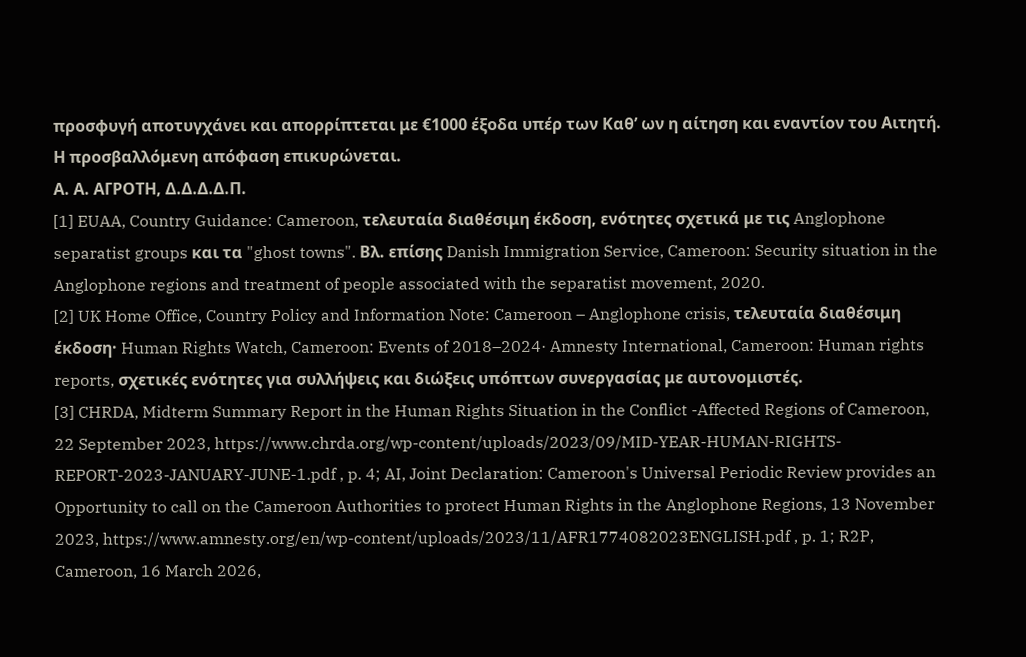προσφυγή αποτυγχάνει και απορρίπτεται με €1000 έξοδα υπέρ των Καθ’ ων η αίτηση και εναντίον του Αιτητή. Η προσβαλλόμενη απόφαση επικυρώνεται.
Α. Α. ΑΓΡΟΤΗ, Δ.Δ.Δ.Δ.Π.
[1] EUAA, Country Guidance: Cameroon, τελευταία διαθέσιμη έκδοση, ενότητες σχετικά με τις Anglophone separatist groups και τα "ghost towns". Βλ. επίσης Danish Immigration Service, Cameroon: Security situation in the Anglophone regions and treatment of people associated with the separatist movement, 2020.
[2] UK Home Office, Country Policy and Information Note: Cameroon – Anglophone crisis, τελευταία διαθέσιμη έκδοση· Human Rights Watch, Cameroon: Events of 2018–2024· Amnesty International, Cameroon: Human rights reports, σχετικές ενότητες για συλλήψεις και διώξεις υπόπτων συνεργασίας με αυτονομιστές.
[3] CHRDA, Midterm Summary Report in the Human Rights Situation in the Conflict -Affected Regions of Cameroon, 22 September 2023, https://www.chrda.org/wp-content/uploads/2023/09/MID-YEAR-HUMAN-RIGHTS-REPORT-2023-JANUARY-JUNE-1.pdf , p. 4; AI, Joint Declaration: Cameroon's Universal Periodic Review provides an Opportunity to call on the Cameroon Authorities to protect Human Rights in the Anglophone Regions, 13 November 2023, https://www.amnesty.org/en/wp-content/uploads/2023/11/AFR1774082023ENGLISH.pdf , p. 1; R2P, Cameroon, 16 March 2026,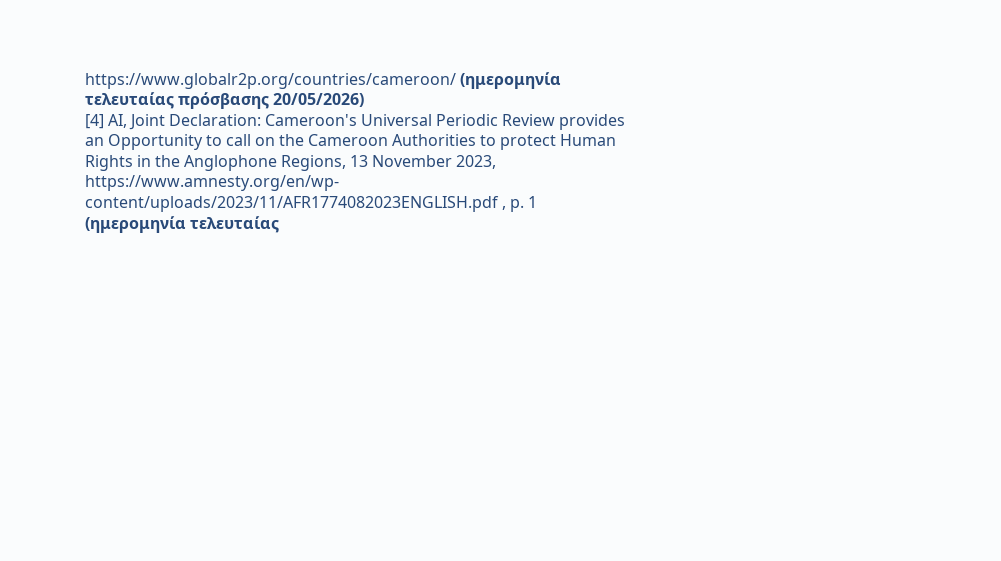https://www.globalr2p.org/countries/cameroon/ (ημερομηνία τελευταίας πρόσβασης 20/05/2026)
[4] AI, Joint Declaration: Cameroon's Universal Periodic Review provides an Opportunity to call on the Cameroon Authorities to protect Human Rights in the Anglophone Regions, 13 November 2023, https://www.amnesty.org/en/wp-content/uploads/2023/11/AFR1774082023ENGLISH.pdf , p. 1 (ημερομηνία τελευταίας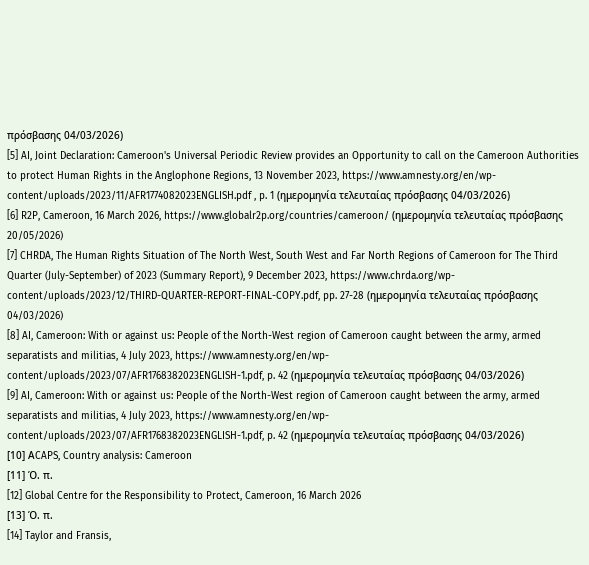πρόσβασης 04/03/2026)
[5] AI, Joint Declaration: Cameroon's Universal Periodic Review provides an Opportunity to call on the Cameroon Authorities to protect Human Rights in the Anglophone Regions, 13 November 2023, https://www.amnesty.org/en/wp-content/uploads/2023/11/AFR1774082023ENGLISH.pdf , p. 1 (ημερομηνία τελευταίας πρόσβασης 04/03/2026)
[6] R2P, Cameroon, 16 March 2026, https://www.globalr2p.org/countries/cameroon/ (ημερομηνία τελευταίας πρόσβασης 20/05/2026)
[7] CHRDA, The Human Rights Situation of The North West, South West and Far North Regions of Cameroon for The Third Quarter (July-September) of 2023 (Summary Report), 9 December 2023, https://www.chrda.org/wp-content/uploads/2023/12/THIRD-QUARTER-REPORT-FINAL-COPY.pdf, pp. 27-28 (ημερομηνία τελευταίας πρόσβασης 04/03/2026)
[8] AI, Cameroon: With or against us: People of the North-West region of Cameroon caught between the army, armed separatists and militias, 4 July 2023, https://www.amnesty.org/en/wp-content/uploads/2023/07/AFR1768382023ENGLISH-1.pdf, p. 42 (ημερομηνία τελευταίας πρόσβασης 04/03/2026)
[9] AI, Cameroon: With or against us: People of the North-West region of Cameroon caught between the army, armed separatists and militias, 4 July 2023, https://www.amnesty.org/en/wp-content/uploads/2023/07/AFR1768382023ENGLISH-1.pdf, p. 42 (ημερομηνία τελευταίας πρόσβασης 04/03/2026)
[10] ΑCAPS, Country analysis: Cameroon
[11] Ό. π.
[12] Global Centre for the Responsibility to Protect, Cameroon, 16 March 2026
[13] Ό. π.
[14] Taylor and Fransis,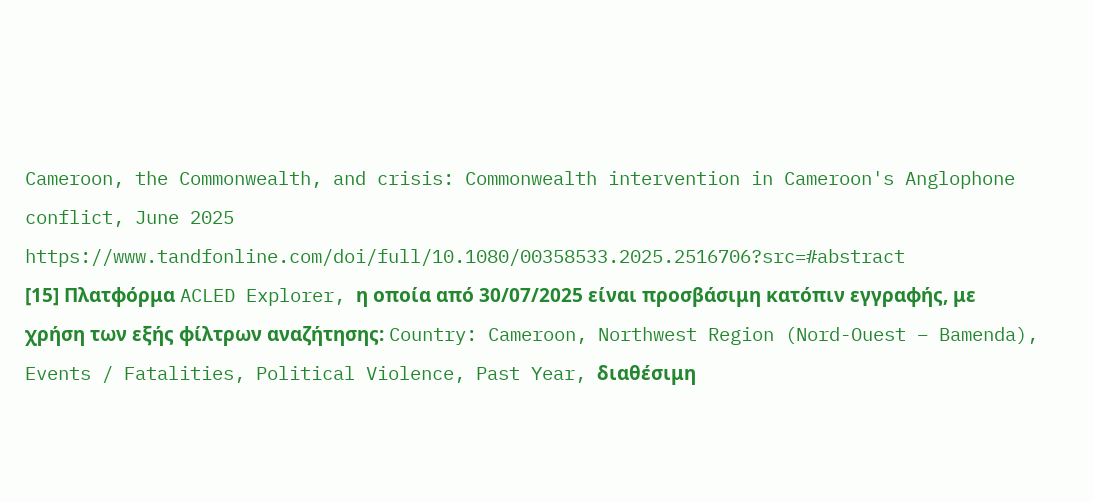Cameroon, the Commonwealth, and crisis: Commonwealth intervention in Cameroon's Anglophone conflict, June 2025
https://www.tandfonline.com/doi/full/10.1080/00358533.2025.2516706?src=#abstract
[15] Πλατφόρμα ACLED Explorer, η οποία από 30/07/2025 είναι προσβάσιμη κατόπιν εγγραφής, με χρήση των εξής φίλτρων αναζήτησης: Country: Cameroon, Northwest Region (Nord-Ouest – Bamenda), Events / Fatalities, Political Violence, Past Year, διαθέσιμη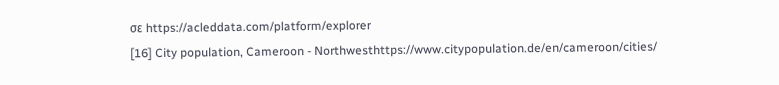σε https://acleddata.com/platform/explorer
[16] City population, Cameroon - Northwesthttps://www.citypopulation.de/en/cameroon/cities/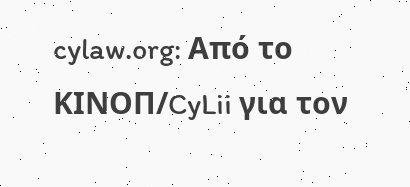cylaw.org: Από το ΚΙΝOΠ/CyLii για τον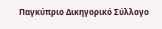Παγκύπριο Δικηγορικό Σύλλογο